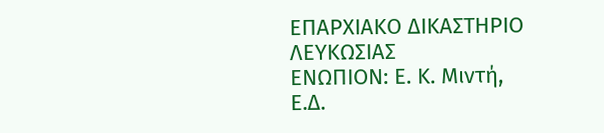ΕΠΑΡΧΙΑΚΟ ΔΙΚΑΣΤΗΡΙΟ ΛΕΥΚΩΣΙΑΣ
ΕΝΩΠΙΟΝ: Ε. Κ. Μιντή, Ε.Δ.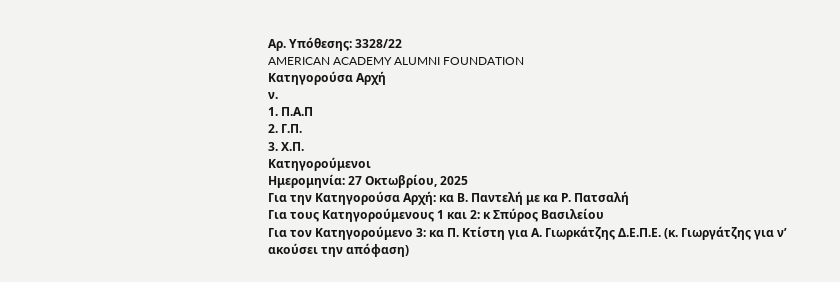Αρ. Υπόθεσης: 3328/22
AMERICAN ACADEMY ALUMNI FOUNDATION
Κατηγορούσα Αρχή
ν.
1. Π.Α.Π
2. Γ.Π.
3. Χ.Π.
Κατηγορούμενοι
Ημερομηνία: 27 Οκτωβρίου, 2025
Για την Κατηγορούσα Αρχή: κα Β. Παντελή με κα Ρ. Πατσαλή
Για τους Κατηγορούμενους 1 και 2: κ Σπύρος Βασιλείου
Για τον Κατηγορούμενο 3: κα Π. Κτίστη για Α. Γιωρκάτζης Δ.Ε.Π.Ε. (κ. Γιωργάτζης για ν’ ακούσει την απόφαση)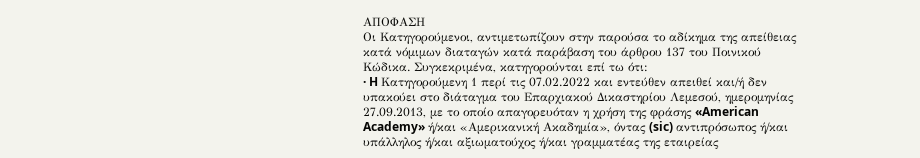ΑΠΟΦΑΣΗ
Οι Κατηγορούμενοι, αντιμετωπίζουν στην παρούσα το αδίκημα της απείθειας κατά νόμιμων διαταγών κατά παράβαση του άρθρου 137 του Ποινικού Κώδικα. Συγκεκριμένα, κατηγορούνται επί τω ότι:
· H Κατηγορούμενη 1 περί τις 07.02.2022 και εντεύθεν απειθεί και/ή δεν υπακούει στο διάταγμα του Επαρχιακού Δικαστηρίου Λεμεσού, ημερομηνίας 27.09.2013, με το οποίο απαγορευόταν η χρήση της φράσης «American Academy» ή/και «Αμερικανική Ακαδημία», όντας (sic) αντιπρόσωπος ή/και υπάλληλος ή/και αξιωματούχος ή/και γραμματέας της εταιρείας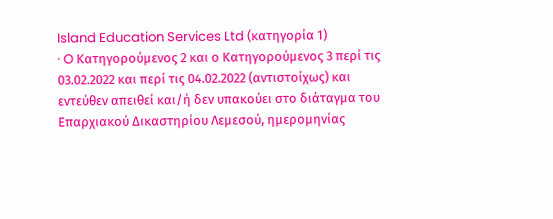Island Education Services Ltd (κατηγορία 1)
· O Κατηγορούμενος 2 και ο Κατηγορούμενος 3 περί τις 03.02.2022 και περί τις 04.02.2022 (αντιστοίχως) και εντεύθεν απειθεί και/ή δεν υπακούει στο διάταγμα του Επαρχιακού Δικαστηρίου Λεμεσού, ημερομηνίας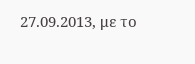27.09.2013, με το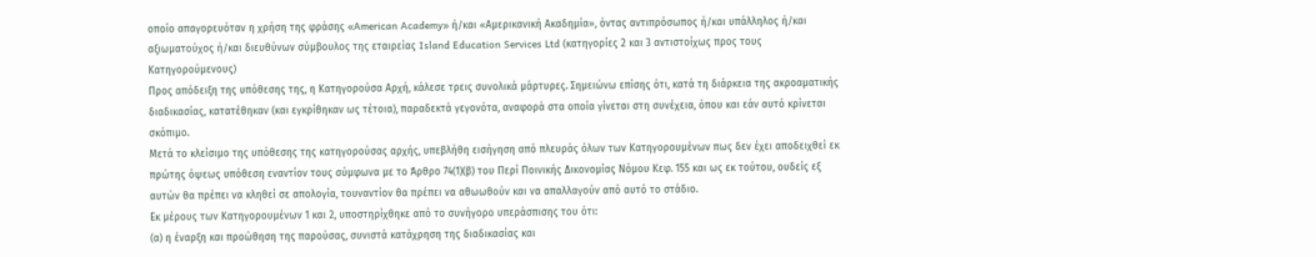οποίο απαγορευόταν η χρήση της φράσης «American Academy» ή/και «Αμερικανική Ακαδημία», όντας αντιπρόσωπος ή/και υπάλληλος ή/και αξιωματούχος ή/και διευθύνων σύμβουλος της εταιρείας Island Education Services Ltd (κατηγορίες 2 και 3 αντιστοίχως προς τους Κατηγορούμενους)
Προς απόδειξη της υπόθεσης της, η Κατηγορούσα Αρχή, κάλεσε τρεις συνολικά μάρτυρες. Σημειώνω επίσης ότι, κατά τη διάρκεια της ακροαματικής διαδικασίας, κατατέθηκαν (και εγκρίθηκαν ως τέτοια), παραδεκτά γεγονότα, αναφορά στα οποία γίνεται στη συνέχεια, όπου και εάν αυτό κρίνεται σκόπιμο.
Μετά το κλείσιμο της υπόθεσης της κατηγορούσας αρχής, υπεβλήθη εισήγηση από πλευράς όλων των Κατηγορουμένων πως δεν έχει αποδειχθεί εκ πρώτης όψεως υπόθεση εναντίον τους σύμφωνα με το Άρθρο 74(1)(β) του Περί Ποινικής Δικονομίας Νόμου Κεφ. 155 και ως εκ τούτου, ουδείς εξ αυτών θα πρέπει να κληθεί σε απολογία, τουναντίον θα πρέπει να αθωωθούν και να απαλλαγούν από αυτό το στάδιο.
Εκ μέρους των Κατηγορουμένων 1 και 2, υποστηρίχθηκε από το συνήγορο υπεράσπισης του ότι:
(α) η έναρξη και προώθηση της παρούσας, συνιστά κατάχρηση της διαδικασίας και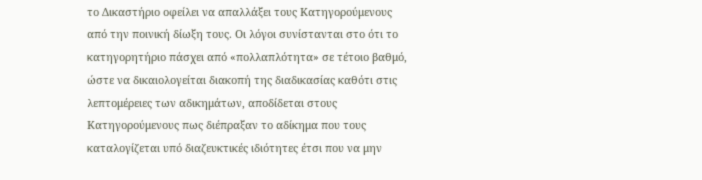το Δικαστήριο οφείλει να απαλλάξει τους Κατηγορούμενους από την ποινική δίωξη τους. Οι λόγοι συνίστανται στο ότι το κατηγορητήριο πάσχει από «πολλαπλότητα» σε τέτοιο βαθμό, ώστε να δικαιολογείται διακοπή της διαδικασίας καθότι στις λεπτομέρειες των αδικημάτων, αποδίδεται στους Κατηγορούμενους πως διέπραξαν το αδίκημα που τους καταλογίζεται υπό διαζευκτικές ιδιότητες έτσι που να μην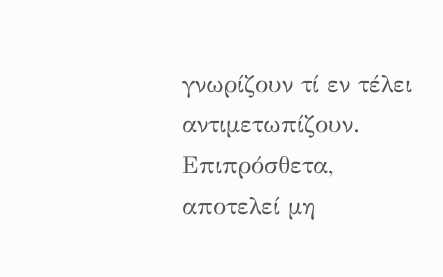γνωρίζουν τί εν τέλει αντιμετωπίζουν. Επιπρόσθετα, αποτελεί μη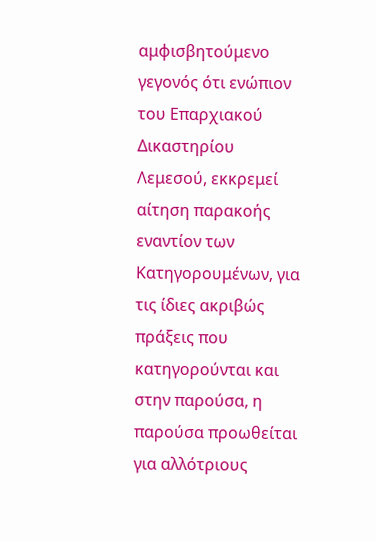αμφισβητούμενο γεγονός ότι ενώπιον του Επαρχιακού Δικαστηρίου Λεμεσού, εκκρεμεί αίτηση παρακοής εναντίον των Κατηγορουμένων, για τις ίδιες ακριβώς πράξεις που κατηγορούνται και στην παρούσα, η παρούσα προωθείται για αλλότριους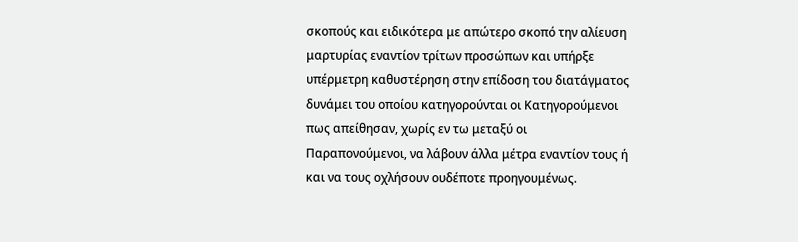σκοπούς και ειδικότερα με απώτερο σκοπό την αλίευση μαρτυρίας εναντίον τρίτων προσώπων και υπήρξε υπέρμετρη καθυστέρηση στην επίδοση του διατάγματος δυνάμει του οποίου κατηγορούνται οι Κατηγορούμενοι πως απείθησαν, χωρίς εν τω μεταξύ οι Παραπονούμενοι, να λάβουν άλλα μέτρα εναντίον τους ή και να τους οχλήσουν ουδέποτε προηγουμένως.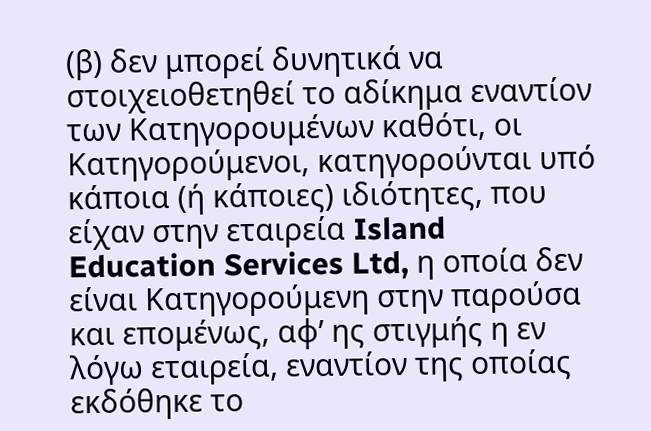(β) δεν μπορεί δυνητικά να στοιχειοθετηθεί το αδίκημα εναντίον των Κατηγορουμένων καθότι, οι Κατηγορούμενοι, κατηγορούνται υπό κάποια (ή κάποιες) ιδιότητες, που είχαν στην εταιρεία Island Education Services Ltd, η οποία δεν είναι Κατηγορούμενη στην παρούσα και επομένως, αφ’ ης στιγμής η εν λόγω εταιρεία, εναντίον της οποίας εκδόθηκε το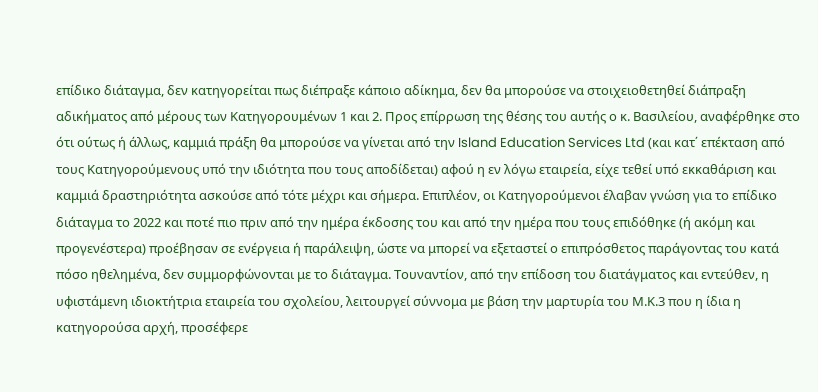επίδικο διάταγμα, δεν κατηγορείται πως διέπραξε κάποιο αδίκημα, δεν θα μπορούσε να στοιχειοθετηθεί διάπραξη αδικήματος από μέρους των Κατηγορουμένων 1 και 2. Προς επίρρωση της θέσης του αυτής ο κ. Βασιλείου, αναφέρθηκε στο ότι ούτως ή άλλως, καμμιά πράξη θα μπορούσε να γίνεται από την Island Education Services Ltd (και κατ΄ επέκταση από τους Κατηγορούμενους υπό την ιδιότητα που τους αποδίδεται) αφού η εν λόγω εταιρεία, είχε τεθεί υπό εκκαθάριση και καμμιά δραστηριότητα ασκούσε από τότε μέχρι και σήμερα. Επιπλέον, οι Κατηγορούμενοι έλαβαν γνώση για το επίδικο διάταγμα το 2022 και ποτέ πιο πριν από την ημέρα έκδοσης του και από την ημέρα που τους επιδόθηκε (ή ακόμη και προγενέστερα) προέβησαν σε ενέργεια ή παράλειψη, ώστε να μπορεί να εξεταστεί ο επιπρόσθετος παράγοντας του κατά πόσο ηθελημένα, δεν συμμορφώνονται με το διάταγμα. Τουναντίον, από την επίδοση του διατάγματος και εντεύθεν, η υφιστάμενη ιδιοκτήτρια εταιρεία του σχολείου, λειτουργεί σύννομα με βάση την μαρτυρία του Μ.Κ.3 που η ίδια η κατηγορούσα αρχή, προσέφερε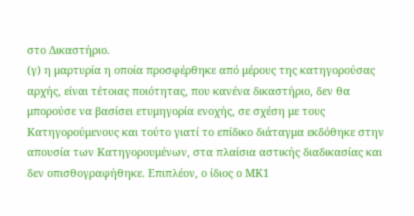στο Δικαστήριο.
(γ) η μαρτυρία η οποία προσφέρθηκε από μέρους της κατηγορούσας αρχής, είναι τέτοιας ποιότητας, που κανένα δικαστήριο, δεν θα μπορούσε να βασίσει ετυμηγορία ενοχής, σε σχέση με τους Κατηγορούμενους και τούτο γιατί το επίδικο διάταγμα εκδόθηκε στην απουσία των Κατηγορουμένων, στα πλαίσια αστικής διαδικασίας και δεν οπισθογραφήθηκε. Επιπλέον, ο ίδιος ο ΜΚ1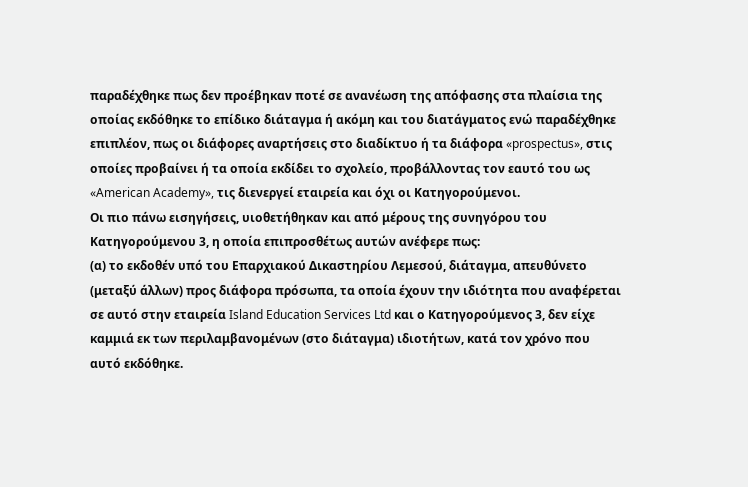παραδέχθηκε πως δεν προέβηκαν ποτέ σε ανανέωση της απόφασης στα πλαίσια της οποίας εκδόθηκε το επίδικο διάταγμα ή ακόμη και του διατάγματος ενώ παραδέχθηκε επιπλέον, πως οι διάφορες αναρτήσεις στο διαδίκτυο ή τα διάφορα «prospectus», στις οποίες προβαίνει ή τα οποία εκδίδει το σχολείο, προβάλλοντας τον εαυτό του ως «American Academy», τις διενεργεί εταιρεία και όχι οι Κατηγορούμενοι.
Οι πιο πάνω εισηγήσεις, υιοθετήθηκαν και από μέρους της συνηγόρου του Κατηγορούμενου 3, η οποία επιπροσθέτως αυτών ανέφερε πως:
(α) το εκδοθέν υπό του Επαρχιακού Δικαστηρίου Λεμεσού, διάταγμα, απευθύνετο (μεταξύ άλλων) προς διάφορα πρόσωπα, τα οποία έχουν την ιδιότητα που αναφέρεται σε αυτό στην εταιρεία Island Education Services Ltd και ο Κατηγορούμενος 3, δεν είχε καμμιά εκ των περιλαμβανομένων (στο διάταγμα) ιδιοτήτων, κατά τον χρόνο που αυτό εκδόθηκε.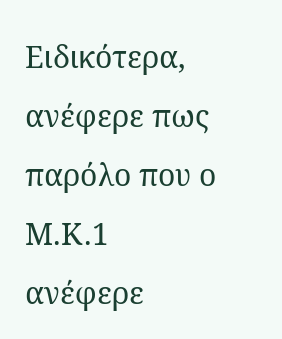Ειδικότερα, ανέφερε πως παρόλο που ο Μ.Κ.1 ανέφερε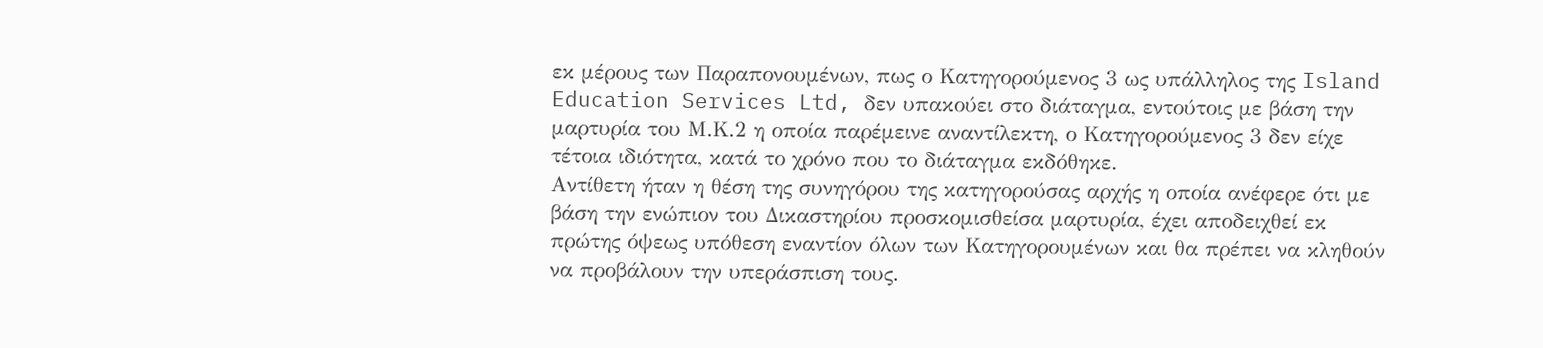εκ μέρους των Παραπονουμένων, πως ο Κατηγορούμενος 3 ως υπάλληλος της Island Education Services Ltd, δεν υπακούει στο διάταγμα, εντούτοις με βάση την μαρτυρία του Μ.Κ.2 η οποία παρέμεινε αναντίλεκτη, ο Κατηγορούμενος 3 δεν είχε τέτοια ιδιότητα, κατά το χρόνο που το διάταγμα εκδόθηκε.
Αντίθετη ήταν η θέση της συνηγόρου της κατηγορούσας αρχής η οποία ανέφερε ότι με βάση την ενώπιον του Δικαστηρίου προσκομισθείσα μαρτυρία, έχει αποδειχθεί εκ πρώτης όψεως υπόθεση εναντίον όλων των Κατηγορουμένων και θα πρέπει να κληθούν να προβάλουν την υπεράσπιση τους.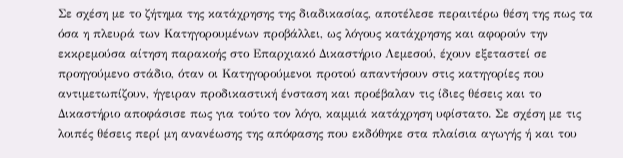Σε σχέση με το ζήτημα της κατάχρησης της διαδικασίας, αποτέλεσε περαιτέρω θέση της πως τα όσα η πλευρά των Κατηγορουμένων προβάλλει, ως λόγους κατάχρησης και αφορούν την εκκρεμούσα αίτηση παρακοής στο Επαρχιακό Δικαστήριο Λεμεσού, έχουν εξεταστεί σε προηγούμενο στάδιο, όταν οι Κατηγορούμενοι προτού απαντήσουν στις κατηγορίες που αντιμετωπίζουν, ήγειραν προδικαστική ένσταση και προέβαλαν τις ίδιες θέσεις και το Δικαστήριο αποφάσισε πως για τούτο τον λόγο, καμμιά κατάχρηση υφίστατο. Σε σχέση με τις λοιπές θέσεις περί μη ανανέωσης της απόφασης που εκδόθηκε στα πλαίσια αγωγής ή και του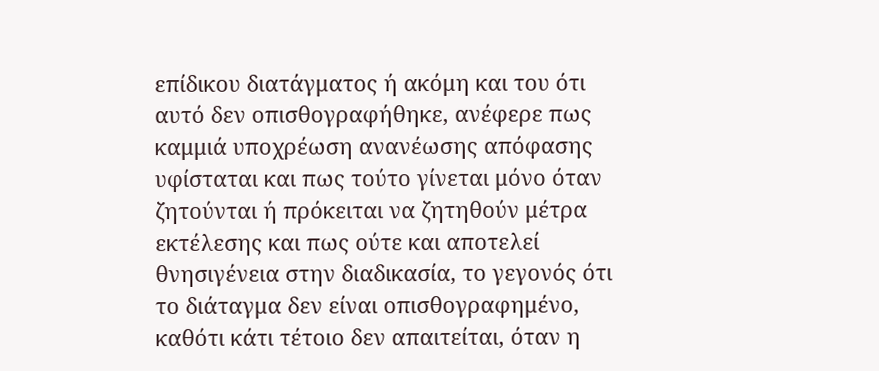επίδικου διατάγματος ή ακόμη και του ότι αυτό δεν οπισθογραφήθηκε, ανέφερε πως καμμιά υποχρέωση ανανέωσης απόφασης υφίσταται και πως τούτο γίνεται μόνο όταν ζητούνται ή πρόκειται να ζητηθούν μέτρα εκτέλεσης και πως ούτε και αποτελεί θνησιγένεια στην διαδικασία, το γεγονός ότι το διάταγμα δεν είναι οπισθογραφημένο, καθότι κάτι τέτοιο δεν απαιτείται, όταν η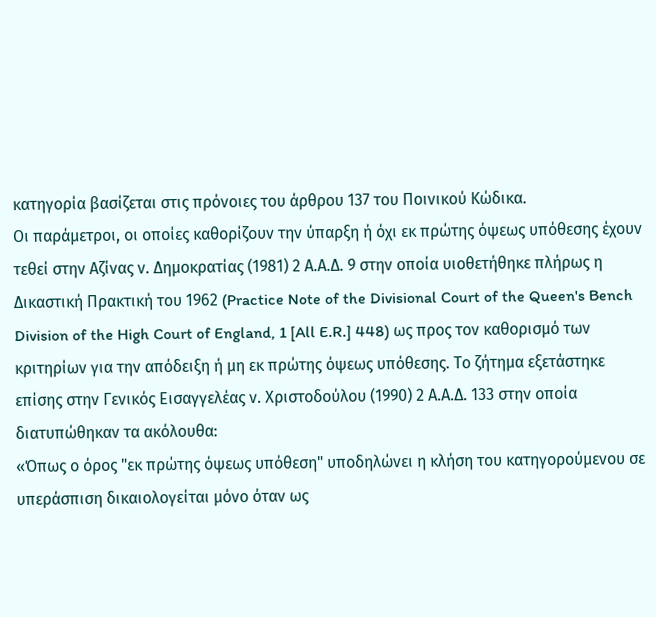κατηγορία βασίζεται στις πρόνοιες του άρθρου 137 του Ποινικού Κώδικα.
Οι παράμετροι, οι οποίες καθορίζουν την ύπαρξη ή όχι εκ πρώτης όψεως υπόθεσης έχουν τεθεί στην Αζίνας ν. Δημοκρατίας (1981) 2 Α.Α.Δ. 9 στην οποία υιοθετήθηκε πλήρως η Δικαστική Πρακτική του 1962 (Practice Note of the Divisional Court of the Queen's Bench Division of the High Court of England, 1 [All E.R.] 448) ως προς τον καθορισμό των κριτηρίων για την απόδειξη ή μη εκ πρώτης όψεως υπόθεσης. Το ζήτημα εξετάστηκε επίσης στην Γενικός Εισαγγελέας ν. Χριστοδούλου (1990) 2 Α.Α.Δ. 133 στην οποία διατυπώθηκαν τα ακόλουθα:
«Όπως ο όρος "εκ πρώτης όψεως υπόθεση" υποδηλώνει η κλήση του κατηγορούμενου σε υπεράσπιση δικαιολογείται μόνο όταν ως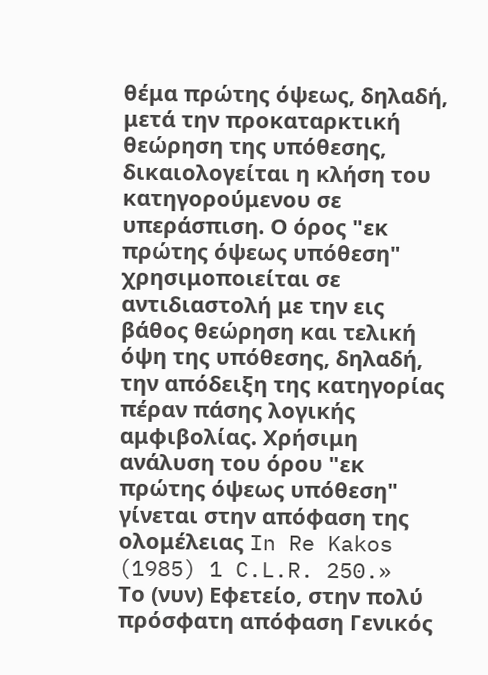θέμα πρώτης όψεως, δηλαδή, μετά την προκαταρκτική θεώρηση της υπόθεσης, δικαιολογείται η κλήση του κατηγορούμενου σε υπεράσπιση. Ο όρος "εκ πρώτης όψεως υπόθεση" χρησιμοποιείται σε αντιδιαστολή με την εις βάθος θεώρηση και τελική όψη της υπόθεσης, δηλαδή, την απόδειξη της κατηγορίας πέραν πάσης λογικής αμφιβολίας. Χρήσιμη ανάλυση του όρου "εκ πρώτης όψεως υπόθεση" γίνεται στην απόφαση της ολομέλειας In Re Kakos (1985) 1 C.L.R. 250.»
Το (νυν) Εφετείο, στην πολύ πρόσφατη απόφαση Γενικός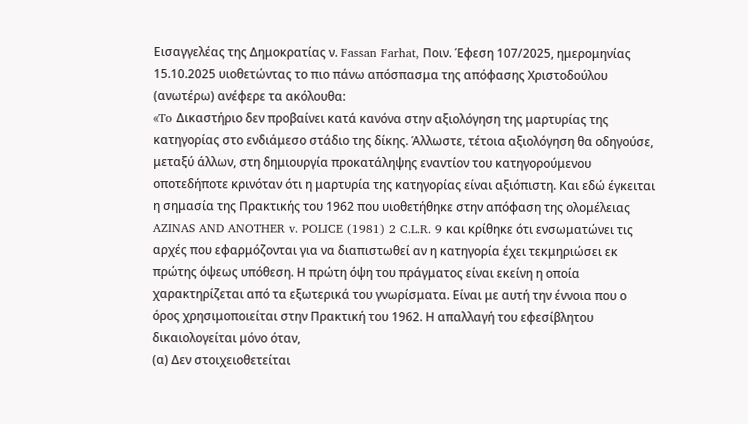Εισαγγελέας της Δημοκρατίας ν. Fassan Farhat, Ποιν. Έφεση 107/2025, ημερομηνίας 15.10.2025 υιοθετώντας το πιο πάνω απόσπασμα της απόφασης Χριστοδούλου (ανωτέρω) ανέφερε τα ακόλουθα:
«To Δικαστήριο δεν προβαίνει κατά κανόνα στην αξιολόγηση της μαρτυρίας της κατηγορίας στο ενδιάμεσο στάδιο της δίκης. Άλλωστε, τέτοια αξιολόγηση θα οδηγούσε, μεταξύ άλλων, στη δημιουργία προκατάληψης εναντίον του κατηγορούμενου οποτεδήποτε κρινόταν ότι η μαρτυρία της κατηγορίας είναι αξιόπιστη. Και εδώ έγκειται η σημασία της Πρακτικής του 1962 που υιοθετήθηκε στην απόφαση της ολομέλειας AZINAS AND ANOTHER v. POLICE (1981) 2 C.L.R. 9 και κρίθηκε ότι ενσωματώνει τις αρχές που εφαρμόζονται για να διαπιστωθεί αν η κατηγορία έχει τεκμηριώσει εκ πρώτης όψεως υπόθεση. Η πρώτη όψη του πράγματος είναι εκείνη η οποία χαρακτηρίζεται από τα εξωτερικά του γνωρίσματα. Είναι με αυτή την έννοια που ο όρος χρησιμοποιείται στην Πρακτική του 1962. Η απαλλαγή του εφεσίβλητου δικαιολογείται μόνο όταν,
(α) Δεν στοιχειοθετείται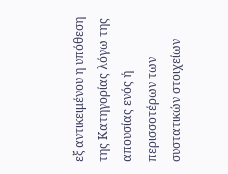εξ αντικειμένου η υπόθεση της Κατηγορίας λόγω της απουσίας ενός ή περισσοτέρων των συστατικών στοιχείων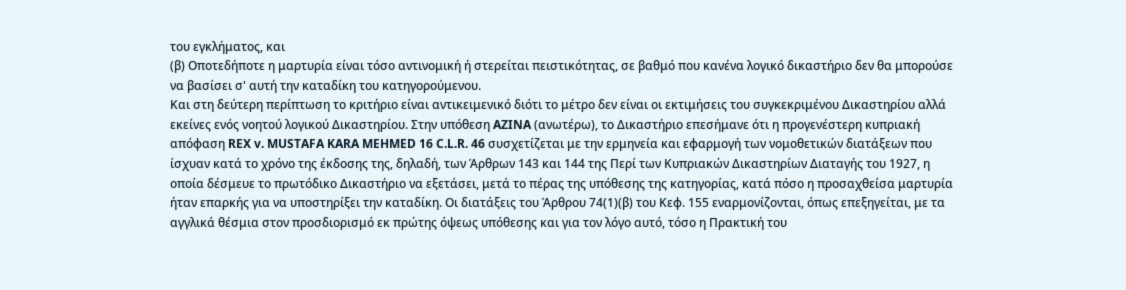του εγκλήματος, και
(β) Οποτεδήποτε η μαρτυρία είναι τόσο αντινομική ή στερείται πειστικότητας, σε βαθμό που κανένα λογικό δικαστήριο δεν θα μπορούσε να βασίσει σ' αυτή την καταδίκη του κατηγορούμενου.
Και στη δεύτερη περίπτωση το κριτήριο είναι αντικειμενικό διότι το μέτρο δεν είναι οι εκτιμήσεις του συγκεκριμένου Δικαστηρίου αλλά εκείνες ενός νοητού λογικού Δικαστηρίου. Στην υπόθεση AZINA (ανωτέρω), το Δικαστήριο επεσήμανε ότι η προγενέστερη κυπριακή απόφαση REX v. MUSTAFA KARA MEHMED 16 C.L.R. 46 συσχετίζεται με την ερμηνεία και εφαρμογή των νομοθετικών διατάξεων που ίσχυαν κατά το χρόνο της έκδοσης της, δηλαδή, των Άρθρων 143 και 144 της Περί των Κυπριακών Δικαστηρίων Διαταγής του 1927, η οποία δέσμευε το πρωτόδικο Δικαστήριο να εξετάσει, μετά το πέρας της υπόθεσης της κατηγορίας, κατά πόσο η προσαχθείσα μαρτυρία ήταν επαρκής για να υποστηρίξει την καταδίκη. Οι διατάξεις του Άρθρου 74(1)(β) του Κεφ. 155 εναρμονίζονται, όπως επεξηγείται, με τα αγγλικά θέσμια στον προσδιορισμό εκ πρώτης όψεως υπόθεσης και για τον λόγο αυτό, τόσο η Πρακτική του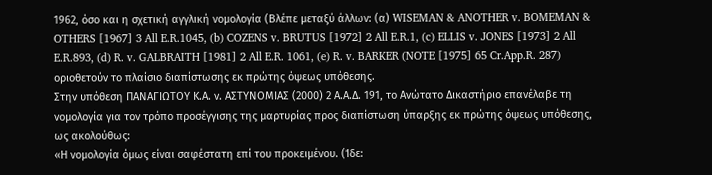1962, όσο και η σχετική αγγλική νομολογία (Βλέπε μεταξύ άλλων: (α) WISEMAN & ANOTHER v. BOMEMAN & OTHERS [1967] 3 All E.R.1045, (b) COZENS v. BRUTUS [1972] 2 All E.R.1, (c) ELLIS v. JONES [1973] 2 All E.R.893, (d) R. v. GALBRAITH [1981] 2 All E.R. 1061, (e) R. v. BARKER (NOTE [1975] 65 Cr.App.R. 287) οριοθετούν το πλαίσιο διαπίστωσης εκ πρώτης όψεως υπόθεσης.
Στην υπόθεση ΠΑΝΑΓΙΩΤΟΥ Κ.Α. ν. ΑΣΤΥΝΟΜΙΑΣ (2000) 2 Α.Α.Δ. 191, το Ανώτατο Δικαστήριο επανέλαβε τη νομολογία για τον τρόπο προσέγγισης της μαρτυρίας προς διαπίστωση ύπαρξης εκ πρώτης όψεως υπόθεσης, ως ακολούθως:
«Η νομολογία όμως είναι σαφέστατη επί του προκειμένου. (Ίδε: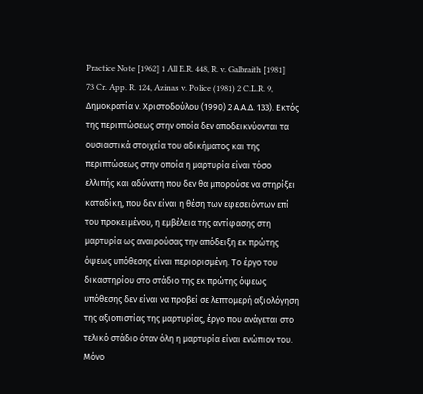Practice Note [1962] 1 All E.R. 448, R. v. Galbraith [1981] 73 Cr. App. R. 124, Azinas v. Police (1981) 2 C.L.R. 9, Δημοκρατία ν. Χριστοδούλου (1990) 2 Α.Α.Δ. 133). Εκτός της περιπτώσεως στην οποία δεν αποδεικνύονται τα ουσιαστικά στοιχεία του αδικήματος και της περιπτώσεως στην οποία η μαρτυρία είναι τόσο ελλιπής και αδύνατη που δεν θα μπορούσε να στηρίξει καταδίκη, που δεν είναι η θέση των εφεσειόντων επί του προκειμένου, η εμβέλεια της αντίφασης στη μαρτυρία ως αναιρούσας την απόδειξη εκ πρώτης όψεως υπόθεσης είναι περιορισμένη. Το έργο του δικαστηρίου στο στάδιο της εκ πρώτης όψεως υπόθεσης δεν είναι να προβεί σε λεπτομερή αξιολόγηση της αξιοπιστίας της μαρτυρίας, έργο που ανάγεται στο τελικό στάδιο όταν όλη η μαρτυρία είναι ενώπιον του. Μόνο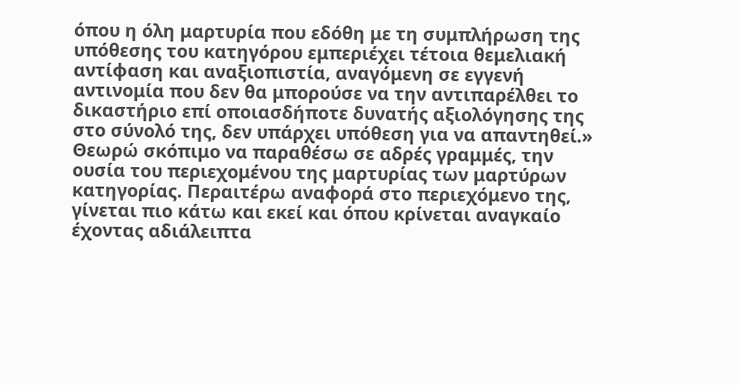όπου η όλη μαρτυρία που εδόθη με τη συμπλήρωση της υπόθεσης του κατηγόρου εμπεριέχει τέτοια θεμελιακή αντίφαση και αναξιοπιστία, αναγόμενη σε εγγενή αντινομία που δεν θα μπορούσε να την αντιπαρέλθει το δικαστήριο επί οποιασδήποτε δυνατής αξιολόγησης της στο σύνολό της, δεν υπάρχει υπόθεση για να απαντηθεί.»
Θεωρώ σκόπιμο να παραθέσω σε αδρές γραμμές, την ουσία του περιεχομένου της μαρτυρίας των μαρτύρων κατηγορίας. Περαιτέρω αναφορά στο περιεχόμενο της, γίνεται πιο κάτω και εκεί και όπου κρίνεται αναγκαίο έχοντας αδιάλειπτα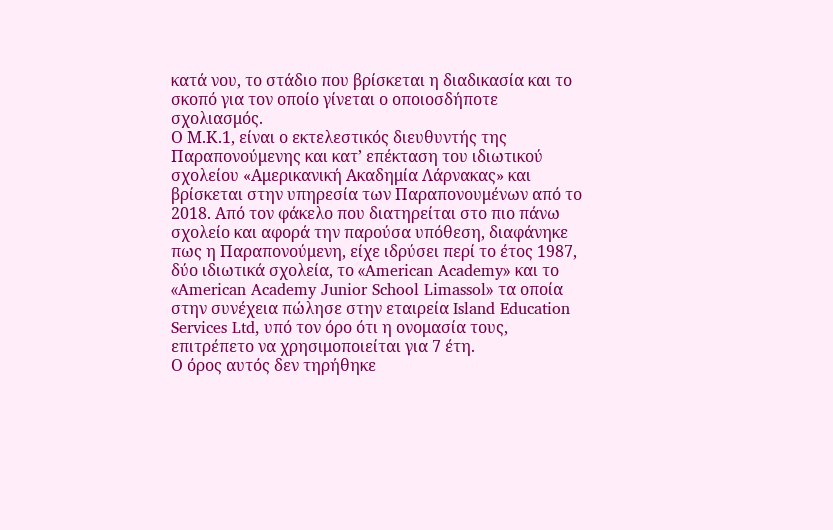κατά νου, το στάδιο που βρίσκεται η διαδικασία και το σκοπό για τον οποίο γίνεται ο οποιοσδήποτε σχολιασμός.
Ο Μ.Κ.1, είναι ο εκτελεστικός διευθυντής της Παραπονούμενης και κατ’ επέκταση του ιδιωτικού σχολείου «Αμερικανική Ακαδημία Λάρνακας» και βρίσκεται στην υπηρεσία των Παραπονουμένων από το 2018. Από τον φάκελο που διατηρείται στο πιο πάνω σχολείο και αφορά την παρούσα υπόθεση, διαφάνηκε πως η Παραπονούμενη, είχε ιδρύσει περί το έτος 1987, δύο ιδιωτικά σχολεία, το «American Academy» και το «American Academy Junior School Limassol» τα οποία στην συνέχεια πώλησε στην εταιρεία Island Education Services Ltd, υπό τον όρο ότι η ονομασία τους, επιτρέπετο να χρησιμοποιείται για 7 έτη.
Ο όρος αυτός δεν τηρήθηκε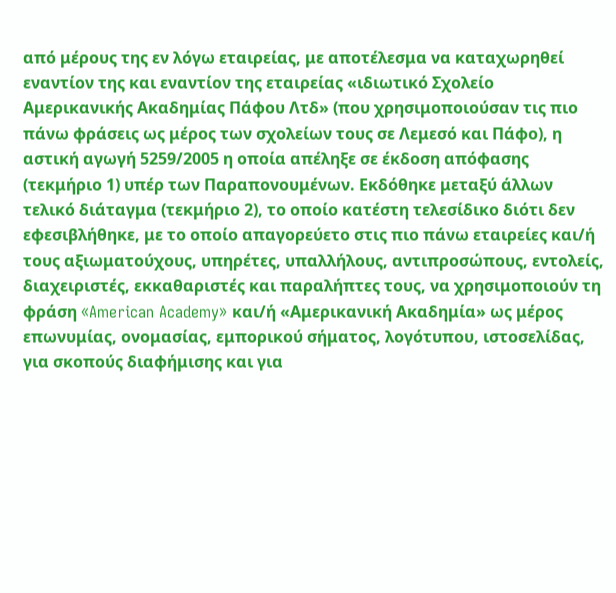από μέρους της εν λόγω εταιρείας, με αποτέλεσμα να καταχωρηθεί εναντίον της και εναντίον της εταιρείας «ιδιωτικό Σχολείο Αμερικανικής Ακαδημίας Πάφου Λτδ» (που χρησιμοποιούσαν τις πιο πάνω φράσεις ως μέρος των σχολείων τους σε Λεμεσό και Πάφο), η αστική αγωγή 5259/2005 η οποία απέληξε σε έκδοση απόφασης (τεκμήριο 1) υπέρ των Παραπονουμένων. Εκδόθηκε μεταξύ άλλων τελικό διάταγμα (τεκμήριο 2), το οποίο κατέστη τελεσίδικο διότι δεν εφεσιβλήθηκε, με το οποίο απαγορεύετο στις πιο πάνω εταιρείες και/ή τους αξιωματούχους, υπηρέτες, υπαλλήλους, αντιπροσώπους, εντολείς, διαχειριστές, εκκαθαριστές και παραλήπτες τους, να χρησιμοποιούν τη φράση «American Academy» και/ή «Αμερικανική Ακαδημία» ως μέρος επωνυμίας, ονομασίας, εμπορικού σήματος, λογότυπου, ιστοσελίδας, για σκοπούς διαφήμισης και για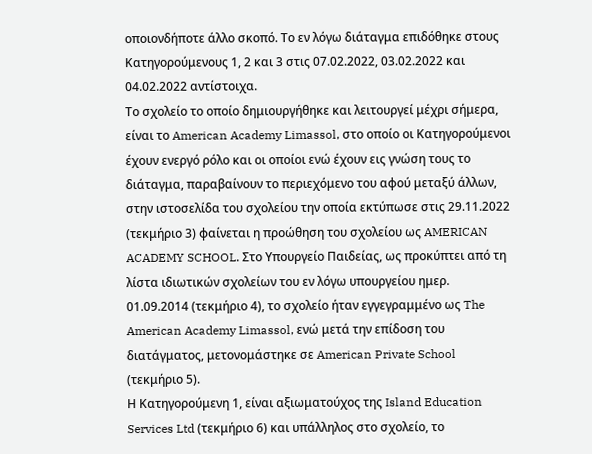οποιονδήποτε άλλο σκοπό. Το εν λόγω διάταγμα επιδόθηκε στους Κατηγορούμενους 1, 2 και 3 στις 07.02.2022, 03.02.2022 και 04.02.2022 αντίστοιχα.
Το σχολείο το οποίο δημιουργήθηκε και λειτουργεί μέχρι σήμερα, είναι το American Academy Limassol, στο οποίο οι Κατηγορούμενοι έχουν ενεργό ρόλο και οι οποίοι ενώ έχουν εις γνώση τους το διάταγμα, παραβαίνουν το περιεχόμενο του αφού μεταξύ άλλων, στην ιστοσελίδα του σχολείου την οποία εκτύπωσε στις 29.11.2022 (τεκμήριο 3) φαίνεται η προώθηση του σχολείου ως AMERICAN ACADEMY SCHOOL. Στο Υπουργείο Παιδείας, ως προκύπτει από τη λίστα ιδιωτικών σχολείων του εν λόγω υπουργείου ημερ. 01.09.2014 (τεκμήριο 4), το σχολείο ήταν εγγεγραμμένο ως The American Academy Limassol, ενώ μετά την επίδοση του διατάγματος, μετονομάστηκε σε American Private School (τεκμήριο 5).
Η Κατηγορούμενη 1, είναι αξιωματούχος της Island Education Services Ltd (τεκμήριο 6) και υπάλληλος στο σχολείο, το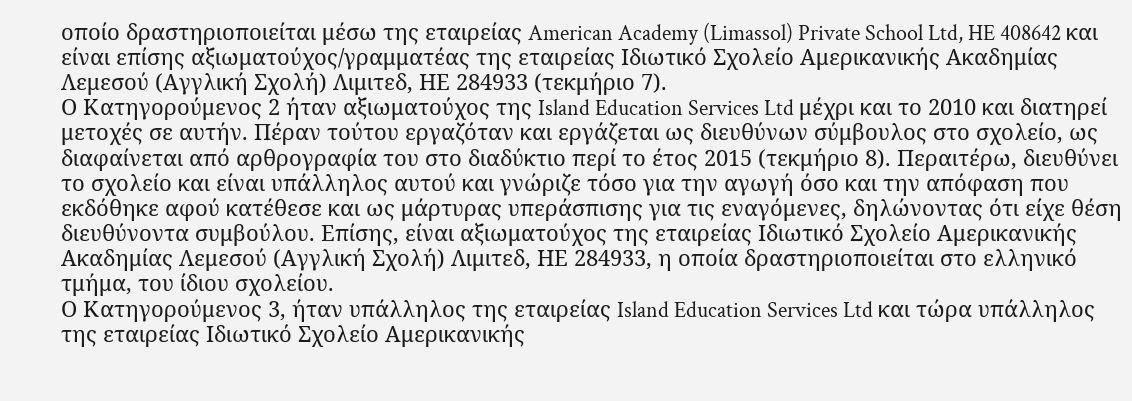οποίο δραστηριοποιείται μέσω της εταιρείας American Academy (Limassol) Private School Ltd, HE 408642 και είναι επίσης αξιωματούχος/γραμματέας της εταιρείας Ιδιωτικό Σχολείο Αμερικανικής Ακαδημίας Λεμεσού (Αγγλική Σχολή) Λιμιτεδ, ΗΕ 284933 (τεκμήριο 7).
Ο Κατηγορούμενος 2 ήταν αξιωματούχος της Island Education Services Ltd μέχρι και το 2010 και διατηρεί μετοχές σε αυτήν. Πέραν τούτου εργαζόταν και εργάζεται ως διευθύνων σύμβουλος στο σχολείο, ως διαφαίνεται από αρθρογραφία του στο διαδύκτιο περί το έτος 2015 (τεκμήριο 8). Περαιτέρω, διευθύνει το σχολείο και είναι υπάλληλος αυτού και γνώριζε τόσο για την αγωγή όσο και την απόφαση που εκδόθηκε αφού κατέθεσε και ως μάρτυρας υπεράσπισης για τις εναγόμενες, δηλώνοντας ότι είχε θέση διευθύνοντα συμβούλου. Επίσης, είναι αξιωματούχος της εταιρείας Ιδιωτικό Σχολείο Αμερικανικής Ακαδημίας Λεμεσού (Αγγλική Σχολή) Λιμιτεδ, ΗΕ 284933, η οποία δραστηριοποιείται στο ελληνικό τμήμα, του ίδιου σχολείου.
Ο Κατηγορούμενος 3, ήταν υπάλληλος της εταιρείας Island Education Services Ltd και τώρα υπάλληλος της εταιρείας Ιδιωτικό Σχολείο Αμερικανικής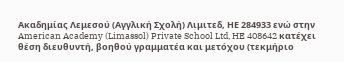Ακαδημίας Λεμεσού (Αγγλική Σχολή) Λιμιτεδ, ΗΕ 284933 ενώ στην American Academy (Limassol) Private School Ltd, HE 408642 κατέχει θέση διευθυντή, βοηθού γραμματέα και μετόχου (τεκμήριο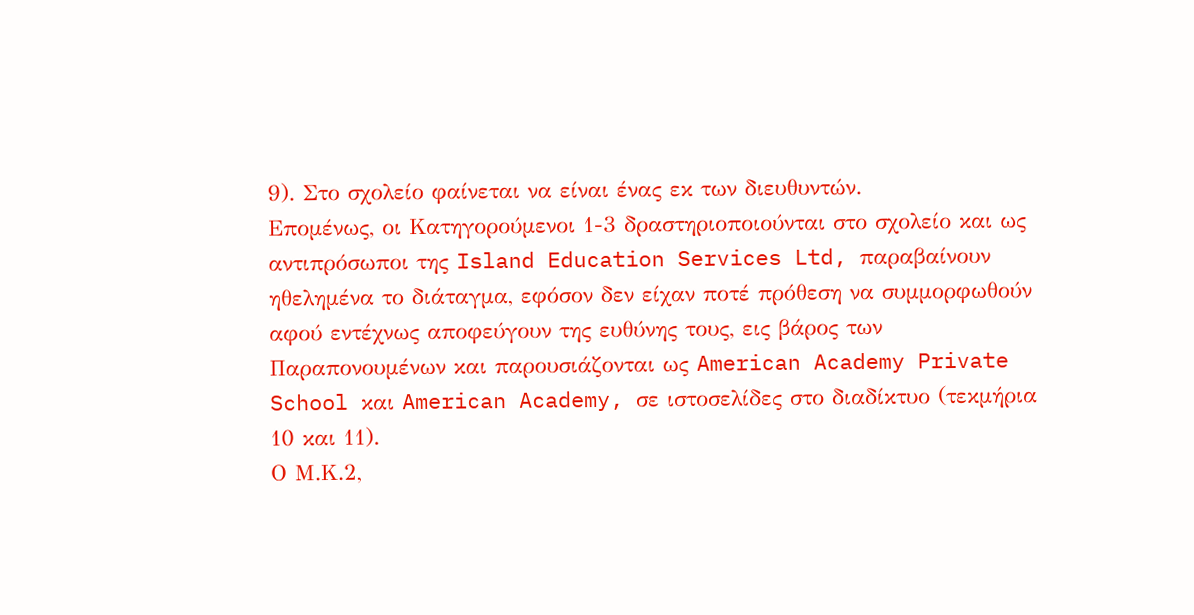9). Στο σχολείο φαίνεται να είναι ένας εκ των διευθυντών.
Επομένως, οι Κατηγορούμενοι 1-3 δραστηριοποιούνται στο σχολείο και ως αντιπρόσωποι της Island Education Services Ltd, παραβαίνουν ηθελημένα το διάταγμα, εφόσον δεν είχαν ποτέ πρόθεση να συμμορφωθούν αφού εντέχνως αποφεύγουν της ευθύνης τους, εις βάρος των Παραπονουμένων και παρουσιάζονται ως American Academy Private School και American Academy, σε ιστοσελίδες στο διαδίκτυο (τεκμήρια 10 και 11).
Ο Μ.Κ.2,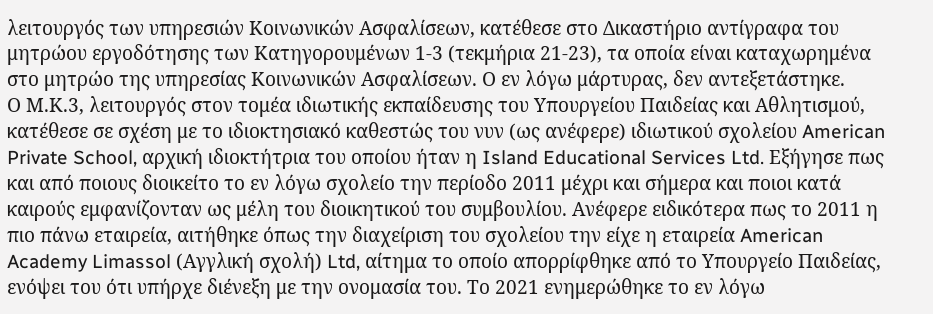λειτουργός των υπηρεσιών Κοινωνικών Ασφαλίσεων, κατέθεσε στο Δικαστήριο αντίγραφα του μητρώου εργοδότησης των Κατηγορουμένων 1-3 (τεκμήρια 21-23), τα οποία είναι καταχωρημένα στο μητρώο της υπηρεσίας Κοινωνικών Ασφαλίσεων. Ο εν λόγω μάρτυρας, δεν αντεξετάστηκε.
Ο Μ.Κ.3, λειτουργός στον τομέα ιδιωτικής εκπαίδευσης του Υπουργείου Παιδείας και Αθλητισμού, κατέθεσε σε σχέση με το ιδιοκτησιακό καθεστώς του νυν (ως ανέφερε) ιδιωτικού σχολείου American Private School, αρχική ιδιοκτήτρια του οποίου ήταν η Island Educational Services Ltd. Εξήγησε πως και από ποιους διοικείτο το εν λόγω σχολείο την περίοδο 2011 μέχρι και σήμερα και ποιοι κατά καιρούς εμφανίζονταν ως μέλη του διοικητικού του συμβουλίου. Ανέφερε ειδικότερα πως το 2011 η πιο πάνω εταιρεία, αιτήθηκε όπως την διαχείριση του σχολείου την είχε η εταιρεία American Academy Limassol (Αγγλική σχολή) Ltd, αίτημα το οποίο απορρίφθηκε από το Υπουργείο Παιδείας, ενόψει του ότι υπήρχε διένεξη με την ονομασία του. Το 2021 ενημερώθηκε το εν λόγω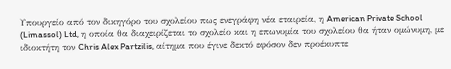Υπουργείο από τον δικηγόρο του σχολείου πως ενεγράφη νέα εταιρεία, η American Private School (Limassol) Ltd, η οποία θα διαχειρίζεται το σχολείο και η επωνυμία του σχολείου θα ήταν ομώνυμη, με ιδιοκτήτη τον Chris Alex Partzilis, αίτημα που έγινε δεκτό εφόσον δεν προέκυπτε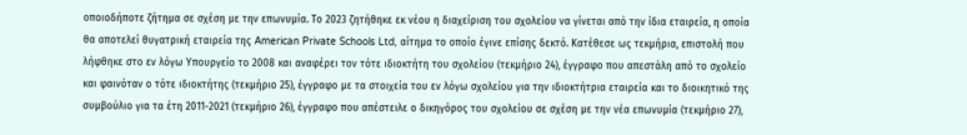οποιοδήποτε ζήτημα σε σχέση με την επωνυμία. Το 2023 ζητήθηκε εκ νέου η διαχείριση του σχολείου να γίνεται από την ίδια εταιρεία, η οποία θα αποτελεί θυγατρική εταιρεία της American Private Schools Ltd, αίτημα το οποίο έγινε επίσης δεκτό. Κατέθεσε ως τεκμήρια, επιστολή που λήφθηκε στο εν λόγω Υπουργείο το 2008 και αναφέρει τον τότε ιδιοκτήτη του σχολείου (τεκμήριο 24), έγγραφο που απεστάλη από το σχολείο και φαινόταν ο τότε ιδιοκτήτης (τεκμήριο 25), έγγραφο με τα στοιχεία του εν λόγω σχολείου για την ιδιοκτήτρια εταιρεία και το διοικητικό της συμβούλιο για τα έτη 2011-2021 (τεκμήριο 26), έγγραφο που απέστειλε ο δικηγόρος του σχολείου σε σχέση με την νέα επωνυμία (τεκμήριο 27),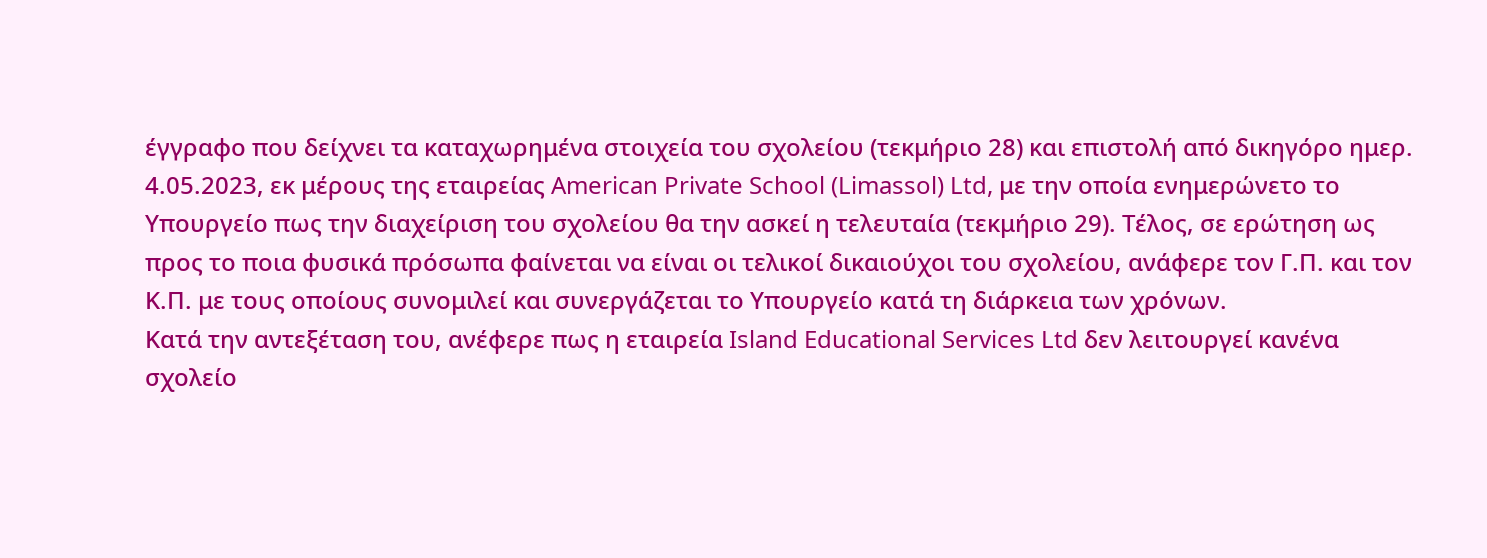έγγραφο που δείχνει τα καταχωρημένα στοιχεία του σχολείου (τεκμήριο 28) και επιστολή από δικηγόρο ημερ. 4.05.2023, εκ μέρους της εταιρείας American Private School (Limassol) Ltd, με την οποία ενημερώνετο το Υπουργείο πως την διαχείριση του σχολείου θα την ασκεί η τελευταία (τεκμήριο 29). Τέλος, σε ερώτηση ως προς το ποια φυσικά πρόσωπα φαίνεται να είναι οι τελικοί δικαιούχοι του σχολείου, ανάφερε τον Γ.Π. και τον Κ.Π. με τους οποίους συνομιλεί και συνεργάζεται το Υπουργείο κατά τη διάρκεια των χρόνων.
Κατά την αντεξέταση του, ανέφερε πως η εταιρεία Island Educational Services Ltd δεν λειτουργεί κανένα σχολείο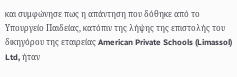και συμφώνησε πως η απάντηση που δόθηκε από το Υπουργείο Παιδείας, κατόπιν της λήψης της επιστολής του δικηγόρου της εταιρείας American Private Schools (Limassol) Ltd, ήταν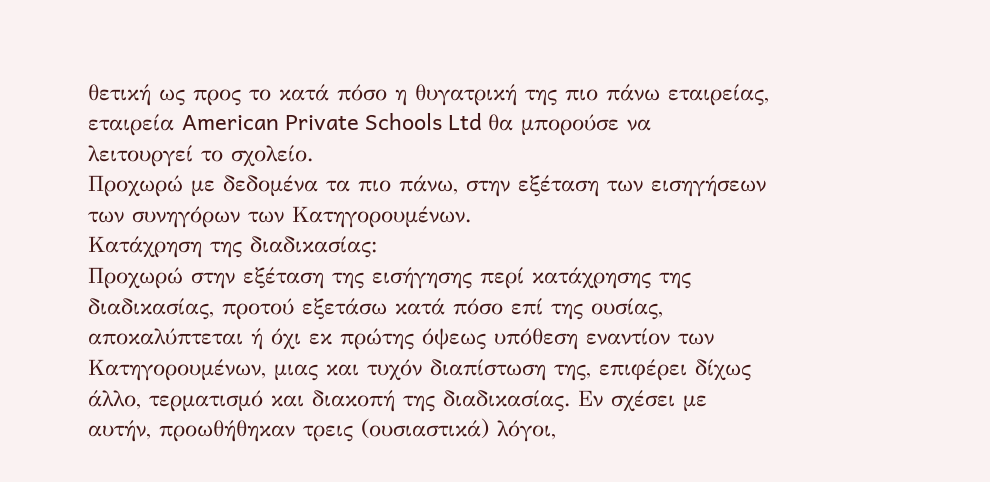θετική ως προς το κατά πόσο η θυγατρική της πιο πάνω εταιρείας, εταιρεία American Private Schools Ltd θα μπορούσε να λειτουργεί το σχολείο.
Προχωρώ με δεδομένα τα πιο πάνω, στην εξέταση των εισηγήσεων των συνηγόρων των Κατηγορουμένων.
Κατάχρηση της διαδικασίας:
Προχωρώ στην εξέταση της εισήγησης περί κατάχρησης της διαδικασίας, προτού εξετάσω κατά πόσο επί της ουσίας, αποκαλύπτεται ή όχι εκ πρώτης όψεως υπόθεση εναντίον των Κατηγορουμένων, μιας και τυχόν διαπίστωση της, επιφέρει δίχως άλλο, τερματισμό και διακοπή της διαδικασίας. Εν σχέσει με αυτήν, προωθήθηκαν τρεις (ουσιαστικά) λόγοι,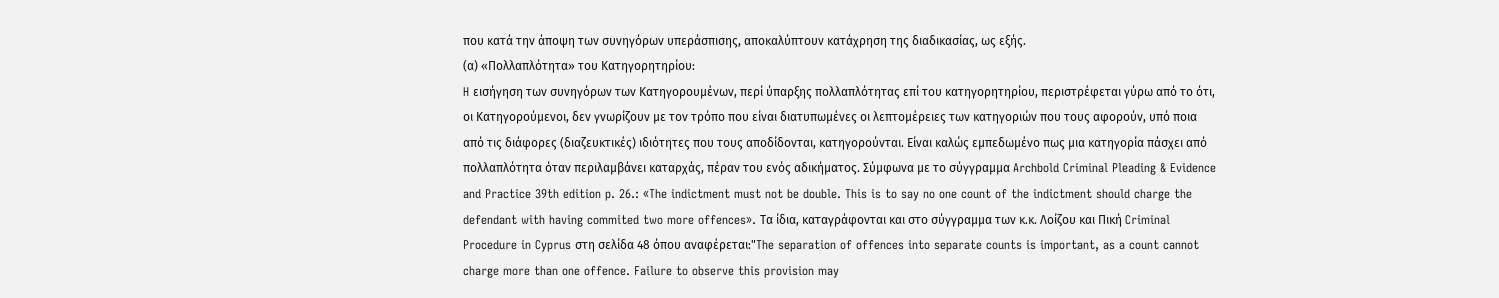που κατά την άποψη των συνηγόρων υπεράσπισης, αποκαλύπτουν κατάχρηση της διαδικασίας, ως εξής.
(α) «Πολλαπλότητα» του Κατηγορητηρίου:
H εισήγηση των συνηγόρων των Κατηγορουμένων, περί ύπαρξης πολλαπλότητας επί του κατηγορητηρίου, περιστρέφεται γύρω από το ότι, οι Κατηγορούμενοι, δεν γνωρίζουν με τον τρόπο που είναι διατυπωμένες οι λεπτομέρειες των κατηγοριών που τους αφορούν, υπό ποια από τις διάφορες (διαζευκτικές) ιδιότητες που τους αποδίδονται, κατηγορούνται. Είναι καλώς εμπεδωμένο πως μια κατηγορία πάσχει από πολλαπλότητα όταν περιλαμβάνει καταρχάς, πέραν του ενός αδικήματος. Σύμφωνα με το σύγγραμμα Archbold Criminal Pleading & Evidence and Practice 39th edition p. 26.: «The indictment must not be double. This is to say no one count of the indictment should charge the defendant with having commited two more offences». Τα ίδια, καταγράφονται και στο σύγγραμμα των κ.κ. Λοίζου και Πική Criminal Procedure in Cyprus στη σελίδα 48 όπου αναφέρεται:"The separation of offences into separate counts is important, as a count cannot charge more than one offence. Failure to observe this provision may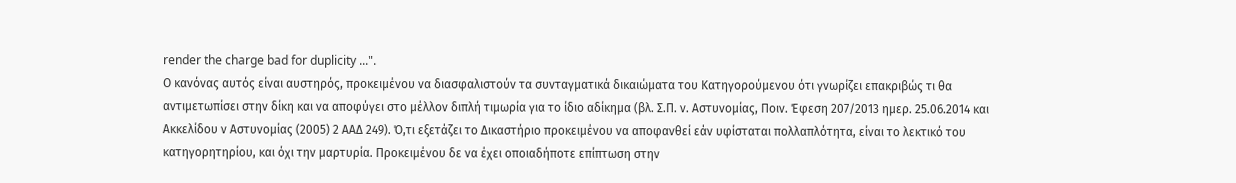render the charge bad for duplicity ...".
Ο κανόνας αυτός είναι αυστηρός, προκειμένου να διασφαλιστούν τα συνταγματικά δικαιώματα του Κατηγορούμενου ότι γνωρίζει επακριβώς τι θα αντιμετωπίσει στην δίκη και να αποφύγει στο μέλλον διπλή τιμωρία για το ίδιο αδίκημα (βλ. Σ.Π. ν. Αστυνομίας, Ποιν. Έφεση 207/2013 ημερ. 25.06.2014 και Ακκελίδου ν Αστυνομίας (2005) 2 ΑΑΔ 249). Ό,τι εξετάζει το Δικαστήριο προκειμένου να αποφανθεί εάν υφίσταται πολλαπλότητα, είναι το λεκτικό του κατηγορητηρίου, και όχι την μαρτυρία. Προκειμένου δε να έχει οποιαδήποτε επίπτωση στην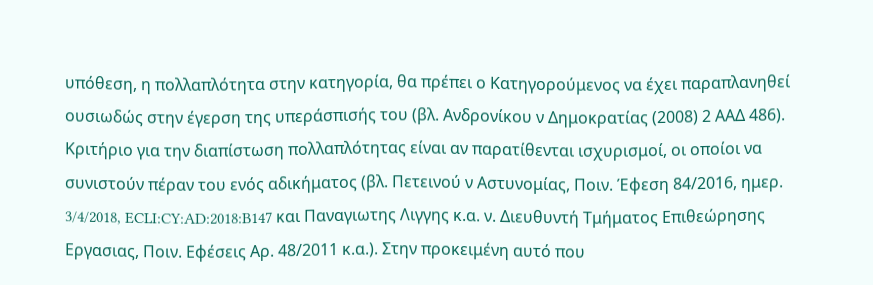υπόθεση, η πολλαπλότητα στην κατηγορία, θα πρέπει ο Κατηγορούμενος να έχει παραπλανηθεί ουσιωδώς στην έγερση της υπεράσπισής του (βλ. Ανδρονίκου ν Δημοκρατίας (2008) 2 ΑΑΔ 486). Κριτήριο για την διαπίστωση πολλαπλότητας είναι αν παρατίθενται ισχυρισμοί, οι οποίοι να συνιστούν πέραν του ενός αδικήματος (βλ. Πετεινού ν Αστυνομίας, Ποιν. Έφεση 84/2016, ημερ. 3/4/2018, ECLI:CY:AD:2018:B147 και Παναγιωτης Λιγγης κ.α. ν. Διευθυντή Τμήματος Επιθεώρησης Εργασιας, Ποιν. Εφέσεις Αρ. 48/2011 κ.α.). Στην προκειμένη αυτό που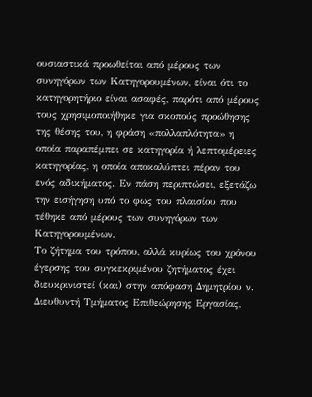ουσιαστικά προωθείται από μέρους των συνηγόρων των Κατηγορουμένων, είναι ότι το κατηγορητήριο είναι ασαφές, παρότι από μέρους τους χρησιμοποιήθηκε για σκοπούς προώθησης της θέσης του, η φράση «πολλαπλότητα» η οποία παραπέμπει σε κατηγορία ή λεπτομέρειες κατηγορίας, η οποία αποκαλύπτει πέραν του ενός αδικήματος. Εν πάση περιπτώσει, εξετάζω την εισήγηση υπό το φως του πλαισίου που τέθηκε από μέρους των συνηγόρων των Κατηγορουμένων.
Το ζήτημα του τρόπου, αλλά κυρίως του χρόνου έγερσης του συγκεκριμένου ζητήματος έχει διευκρινιστεί (και) στην απόφαση Δημητρίου ν. Διευθυντή Τμήματος Επιθεώρησης Εργασίας,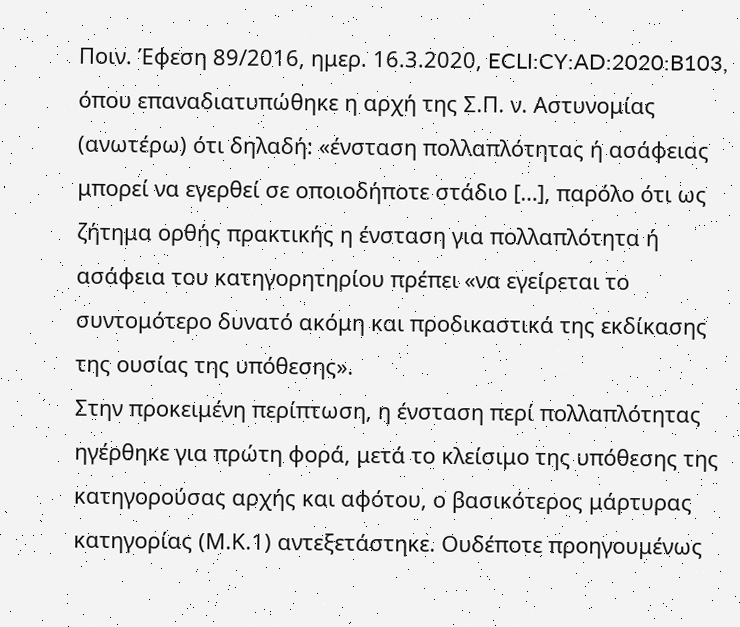Ποιν. Έφεση 89/2016, ημερ. 16.3.2020, ECLI:CY:AD:2020:B103, όπου επαναδιατυπώθηκε η αρχή της Σ.Π. ν. Αστυνομίας (ανωτέρω) ότι δηλαδή: «ένσταση πολλαπλότητας ή ασάφειας μπορεί να εγερθεί σε οποιοδήποτε στάδιο […], παρόλο ότι ως ζήτημα ορθής πρακτικής η ένσταση για πολλαπλότητα ή ασάφεια του κατηγορητηρίου πρέπει «να εγείρεται το συντομότερο δυνατό ακόμη και προδικαστικά της εκδίκασης της ουσίας της υπόθεσης».
Στην προκειμένη περίπτωση, η ένσταση περί πολλαπλότητας ηγέρθηκε για πρώτη φορά, μετά το κλείσιμο της υπόθεσης της κατηγορούσας αρχής και αφότου, ο βασικότερος μάρτυρας κατηγορίας (Μ.Κ.1) αντεξετάστηκε. Ουδέποτε προηγουμένως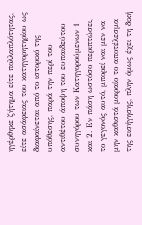ηγέρθηκε ζήτημα είτε πολλαπλότητας, είτε ασάφειας του κατηγορητηρίου ως διαφαίνεται από το ιστορικό της υπόθεσης, παρά την περί του αντιθέτου άποψη του ευπαιδεύτου συνηγόρου των Κατηγορούμενων 1 και 2. Εν πάση ωστόσο περιπτώσει, το γεγονός αυτό, μπορεί ναι μεν να μην καθιστά μοιραίο το αποτέλεσμα της εισήγησης, πλην όμως έχει τη δική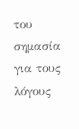του σημασία για τους λόγους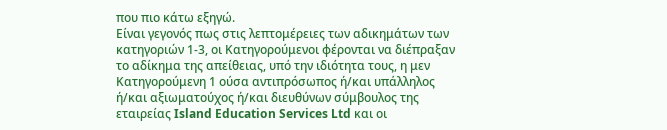που πιο κάτω εξηγώ.
Είναι γεγονός πως στις λεπτομέρειες των αδικημάτων των κατηγοριών 1-3, οι Κατηγορούμενοι φέρονται να διέπραξαν το αδίκημα της απείθειας, υπό την ιδιότητα τους, η μεν Κατηγορούμενη 1 ούσα αντιπρόσωπος ή/και υπάλληλος ή/και αξιωματούχος ή/και διευθύνων σύμβουλος της εταιρείας Island Education Services Ltd και οι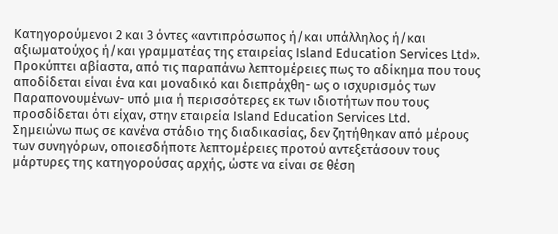Κατηγορούμενοι 2 και 3 όντες «αντιπρόσωπος ή/και υπάλληλος ή/και αξιωματούχος ή/και γραμματέας της εταιρείας Island Education Services Ltd». Προκύπτει αβίαστα, από τις παραπάνω λεπτομέρειες πως το αδίκημα που τους αποδίδεται είναι ένα και μοναδικό και διεπράχθη- ως ο ισχυρισμός των Παραπονουμένων- υπό μια ή περισσότερες εκ των ιδιοτήτων που τους προσδίδεται ότι είχαν, στην εταιρεία Island Education Services Ltd.
Σημειώνω πως σε κανένα στάδιο της διαδικασίας, δεν ζητήθηκαν από μέρους των συνηγόρων, οποιεσδήποτε λεπτομέρειες προτού αντεξετάσουν τους μάρτυρες της κατηγορούσας αρχής, ώστε να είναι σε θέση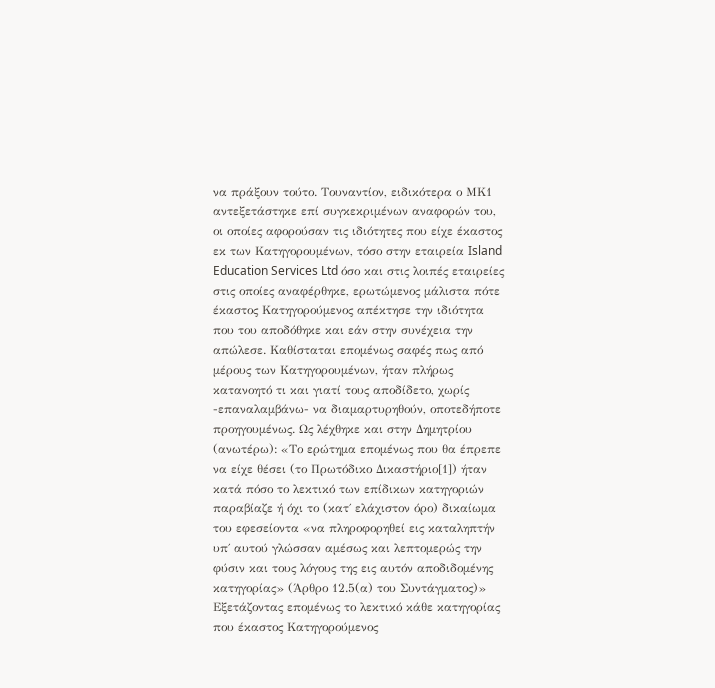να πράξουν τούτο. Τουναντίον, ειδικότερα ο ΜΚ1 αντεξετάστηκε επί συγκεκριμένων αναφορών του, οι οποίες αφορούσαν τις ιδιότητες που είχε έκαστος εκ των Κατηγορουμένων, τόσο στην εταιρεία Island Education Services Ltd όσο και στις λοιπές εταιρείες στις οποίες αναφέρθηκε, ερωτώμενος μάλιστα πότε έκαστος Κατηγορούμενος απέκτησε την ιδιότητα που του αποδόθηκε και εάν στην συνέχεια την απώλεσε. Καθίσταται επομένως σαφές πως από μέρους των Κατηγορουμένων, ήταν πλήρως κατανοητό τι και γιατί τους αποδίδετο, χωρίς -επαναλαμβάνω- να διαμαρτυρηθούν, οποτεδήποτε προηγουμένως. Ως λέχθηκε και στην Δημητρίου (ανωτέρω): «Το ερώτημα επομένως που θα έπρεπε να είχε θέσει (το Πρωτόδικο Δικαστήριο[1]) ήταν κατά πόσο το λεκτικό των επίδικων κατηγοριών παραβίαζε ή όχι το (κατ΄ ελάχιστον όρο) δικαίωμα του εφεσείοντα «να πληροφορηθεί εις καταληπτήν υπ΄ αυτού γλώσσαν αμέσως και λεπτομερώς την φύσιν και τους λόγους της εις αυτόν αποδιδομένης κατηγορίας» (Άρθρο 12.5(α) του Συντάγματος)»
Εξετάζοντας επομένως το λεκτικό κάθε κατηγορίας που έκαστος Κατηγορούμενος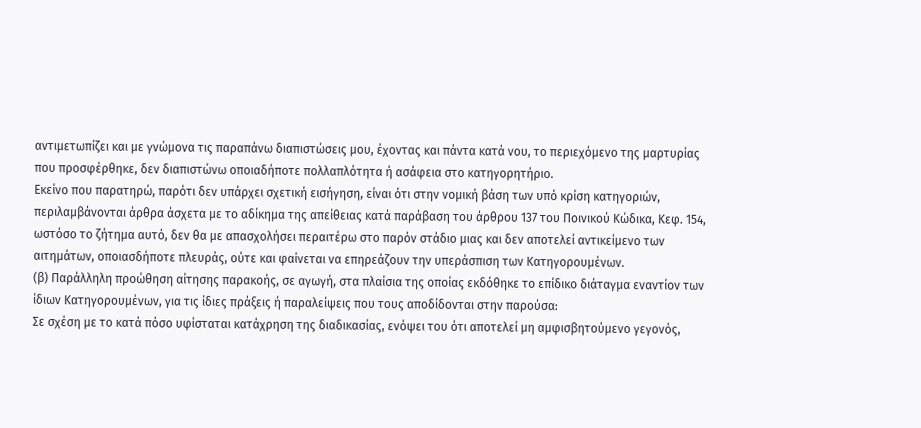αντιμετωπίζει και με γνώμονα τις παραπάνω διαπιστώσεις μου, έχοντας και πάντα κατά νου, το περιεχόμενο της μαρτυρίας που προσφέρθηκε, δεν διαπιστώνω οποιαδήποτε πολλαπλότητα ή ασάφεια στο κατηγορητήριο.
Εκείνο που παρατηρώ, παρότι δεν υπάρχει σχετική εισήγηση, είναι ότι στην νομική βάση των υπό κρίση κατηγοριών, περιλαμβάνονται άρθρα άσχετα με το αδίκημα της απείθειας κατά παράβαση του άρθρου 137 του Ποινικού Κώδικα, Κεφ. 154, ωστόσο το ζήτημα αυτό, δεν θα με απασχολήσει περαιτέρω στο παρόν στάδιο μιας και δεν αποτελεί αντικείμενο των αιτημάτων, οποιασδήποτε πλευράς, ούτε και φαίνεται να επηρεάζουν την υπεράσπιση των Κατηγορουμένων.
(β) Παράλληλη προώθηση αίτησης παρακοής, σε αγωγή, στα πλαίσια της οποίας εκδόθηκε το επίδικο διάταγμα εναντίον των ίδιων Κατηγορουμένων, για τις ίδιες πράξεις ή παραλείψεις που τους αποδίδονται στην παρούσα:
Σε σχέση με το κατά πόσο υφίσταται κατάχρηση της διαδικασίας, ενόψει του ότι αποτελεί μη αμφισβητούμενο γεγονός,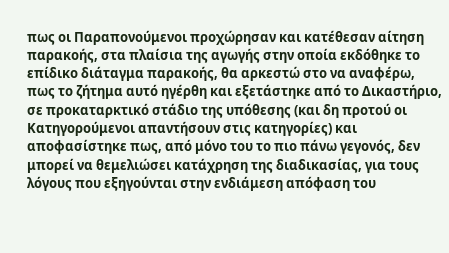πως οι Παραπονούμενοι προχώρησαν και κατέθεσαν αίτηση παρακοής, στα πλαίσια της αγωγής στην οποία εκδόθηκε το επίδικο διάταγμα παρακοής, θα αρκεστώ στο να αναφέρω, πως το ζήτημα αυτό ηγέρθη και εξετάστηκε από το Δικαστήριο, σε προκαταρκτικό στάδιο της υπόθεσης (και δη προτού οι Κατηγορούμενοι απαντήσουν στις κατηγορίες) και αποφασίστηκε πως, από μόνο του το πιο πάνω γεγονός, δεν μπορεί να θεμελιώσει κατάχρηση της διαδικασίας, για τους λόγους που εξηγούνται στην ενδιάμεση απόφαση του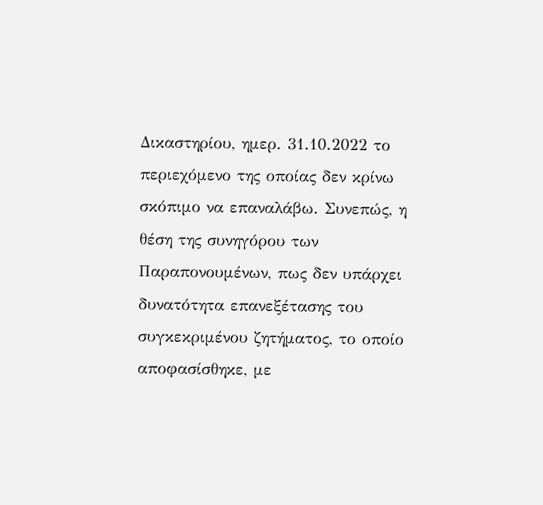Δικαστηρίου, ημερ. 31.10.2022 το περιεχόμενο της οποίας δεν κρίνω σκόπιμο να επαναλάβω. Συνεπώς, η θέση της συνηγόρου των Παραπονουμένων, πως δεν υπάρχει δυνατότητα επανεξέτασης του συγκεκριμένου ζητήματος, το οποίο αποφασίσθηκε, με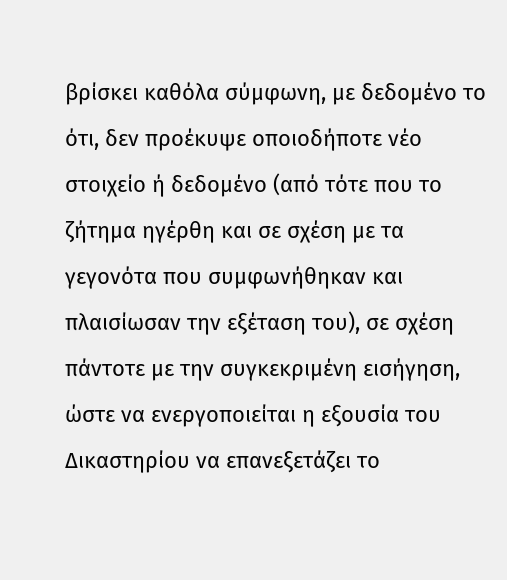βρίσκει καθόλα σύμφωνη, με δεδομένο το ότι, δεν προέκυψε οποιοδήποτε νέο στοιχείο ή δεδομένο (από τότε που το ζήτημα ηγέρθη και σε σχέση με τα γεγονότα που συμφωνήθηκαν και πλαισίωσαν την εξέταση του), σε σχέση πάντοτε με την συγκεκριμένη εισήγηση, ώστε να ενεργοποιείται η εξουσία του Δικαστηρίου να επανεξετάζει το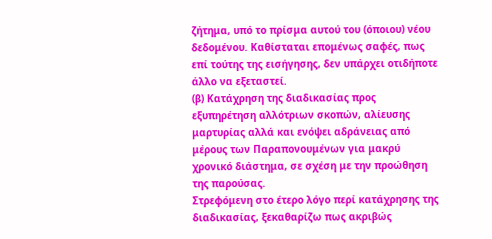ζήτημα, υπό το πρίσμα αυτού του (όποιου) νέου δεδομένου. Καθίσταται επομένως σαφές, πως επί τούτης της εισήγησης, δεν υπάρχει οτιδήποτε άλλο να εξεταστεί.
(β) Κατάχρηση της διαδικασίας προς εξυπηρέτηση αλλότριων σκοπών, αλίευσης μαρτυρίας αλλά και ενόψει αδράνειας από μέρους των Παραπονουμένων για μακρύ χρονικό διάστημα, σε σχέση με την προώθηση της παρούσας.
Στρεφόμενη στο έτερο λόγο περί κατάχρησης της διαδικασίας, ξεκαθαρίζω πως ακριβώς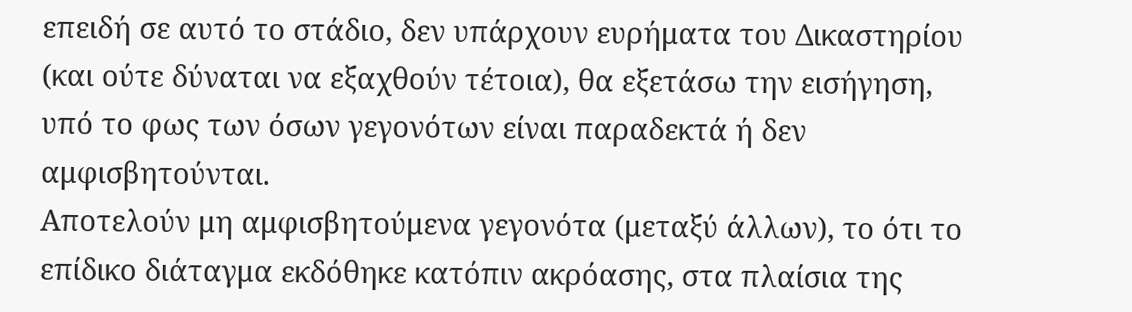επειδή σε αυτό το στάδιο, δεν υπάρχουν ευρήματα του Δικαστηρίου (και ούτε δύναται να εξαχθούν τέτοια), θα εξετάσω την εισήγηση, υπό το φως των όσων γεγονότων είναι παραδεκτά ή δεν αμφισβητούνται.
Αποτελούν μη αμφισβητούμενα γεγονότα (μεταξύ άλλων), το ότι το επίδικο διάταγμα εκδόθηκε κατόπιν ακρόασης, στα πλαίσια της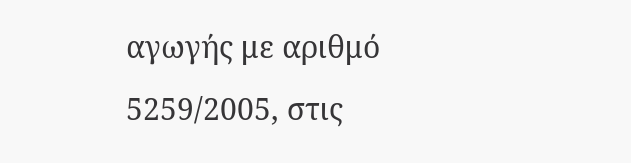αγωγής με αριθμό 5259/2005, στις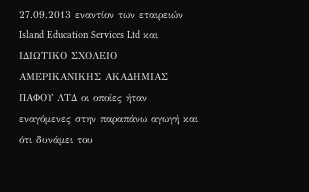27.09.2013 εναντίον των εταιρειών Island Education Services Ltd και ΙΔΙΩΤΙΚΟ ΣΧΟΛΕΙΟ ΑΜΕΡΙΚΑΝΙΚΗΣ ΑΚΑΔΗΜΙΑΣ ΠΑΦΟΥ ΛΤΔ οι οποίες ήταν εναγόμενες στην παραπάνω αγωγή και ότι δυνάμει του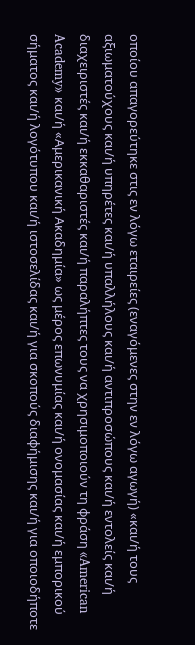οποίου απαγορεύτηκε στις εν λόγω εταιρείες (εναγόμενες στην εν λόγω αγωγή) «και/ή τους αξιωματούχους και/ή υπηρέτες και/ή υπαλλήλους και/ή αντιπροσώπους και/ή εντολείς και/ή διαχειριστές και/ή εκκαθαριστές και/ή παραλήπτες τους να χρησιμοποιούν τη φράση «American Academy» και/ή «Αμερικανική Ακαδημία» ως μέρος επωνυμίας και/ή ονομασίας και/ή εμπορικού σήματος και/ή λογότυπου και/ή ιστοσελίδας και/ή για σκοπούς διαφήμισης και/ή για οποιοδήποτε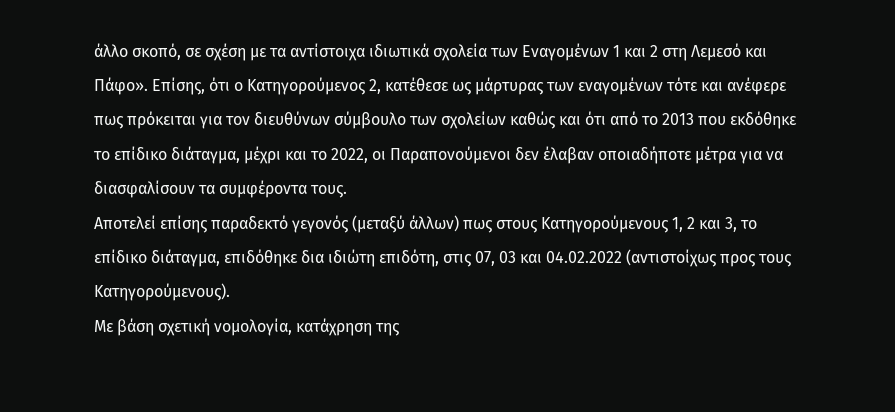άλλο σκοπό, σε σχέση με τα αντίστοιχα ιδιωτικά σχολεία των Εναγομένων 1 και 2 στη Λεμεσό και Πάφο». Επίσης, ότι ο Κατηγορούμενος 2, κατέθεσε ως μάρτυρας των εναγομένων τότε και ανέφερε πως πρόκειται για τον διευθύνων σύμβουλο των σχολείων καθώς και ότι από το 2013 που εκδόθηκε το επίδικο διάταγμα, μέχρι και το 2022, οι Παραπονούμενοι δεν έλαβαν οποιαδήποτε μέτρα για να διασφαλίσουν τα συμφέροντα τους.
Αποτελεί επίσης παραδεκτό γεγονός (μεταξύ άλλων) πως στους Κατηγορούμενους 1, 2 και 3, το επίδικο διάταγμα, επιδόθηκε δια ιδιώτη επιδότη, στις 07, 03 και 04.02.2022 (αντιστοίχως προς τους Κατηγορούμενους).
Με βάση σχετική νομολογία, κατάχρηση της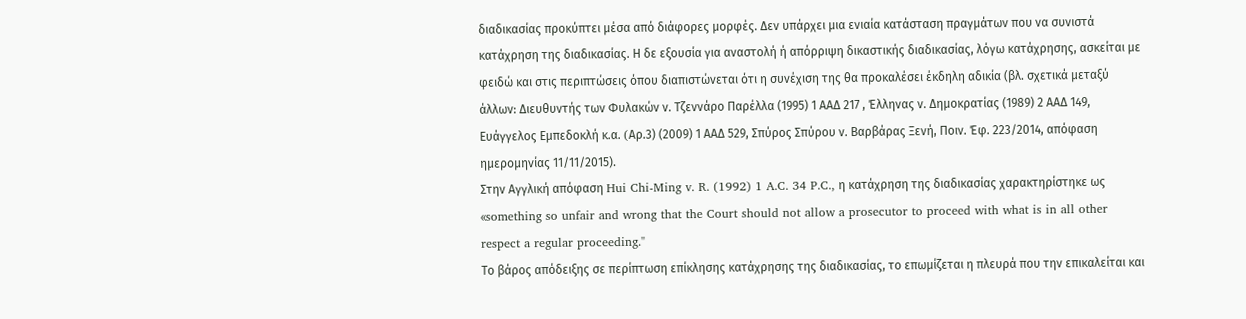διαδικασίας προκύπτει μέσα από διάφορες μορφές. Δεν υπάρχει μια ενιαία κατάσταση πραγμάτων που να συνιστά κατάχρηση της διαδικασίας. Η δε εξουσία για αναστολή ή απόρριψη δικαστικής διαδικασίας, λόγω κατάχρησης, ασκείται με φειδώ και στις περιπτώσεις όπου διαπιστώνεται ότι η συνέχιση της θα προκαλέσει έκδηλη αδικία (βλ. σχετικά μεταξύ άλλων: Διευθυντής των Φυλακών ν. Τζεννάρο Παρέλλα (1995) 1 ΑΑΔ 217 , Έλληνας ν. Δημοκρατίας (1989) 2 ΑΑΔ 149, Ευάγγελος Εμπεδοκλή κ.α. (Aρ.3) (2009) 1 ΑΑΔ 529, Σπύρος Σπύρου ν. Βαρβάρας Ξενή, Ποιν. Έφ. 223/2014, απόφαση ημερομηνίας 11/11/2015).
Στην Αγγλική απόφαση Hui Chi-Ming v. R. (1992) 1 A.C. 34 P.C., η κατάχρηση της διαδικασίας χαρακτηρίστηκε ως «something so unfair and wrong that the Court should not allow a prosecutor to proceed with what is in all other respect a regular proceeding."
Το βάρος απόδειξης σε περίπτωση επίκλησης κατάχρησης της διαδικασίας, το επωμίζεται η πλευρά που την επικαλείται και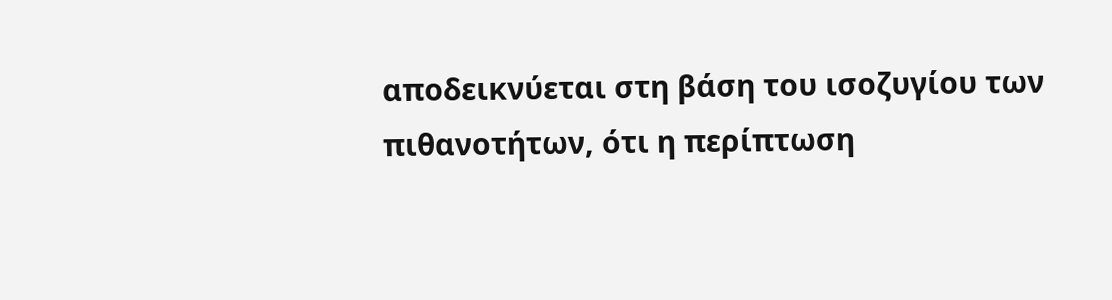αποδεικνύεται στη βάση του ισοζυγίου των πιθανοτήτων, ότι η περίπτωση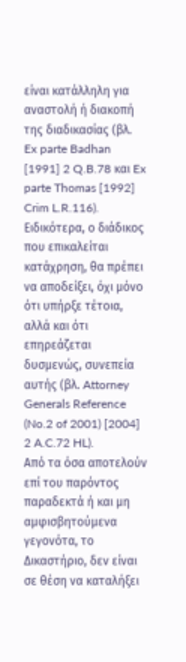είναι κατάλληλη για αναστολή ή διακοπή της διαδικασίας (βλ. Ex parte Badhan [1991] 2 Q.B.78 και Ex parte Thomas [1992] Crim L.R.116). Ειδικότερα, ο διάδικος που επικαλείται κατάχρηση, θα πρέπει να αποδείξει, όχι μόνο ότι υπήρξε τέτοια, αλλά και ότι επηρεάζεται δυσμενώς, συνεπεία αυτής (βλ. Attorney Generals Reference (No.2 of 2001) [2004] 2 A.C.72 HL).
Από τα όσα αποτελούν επί του παρόντος παραδεκτά ή και μη αμφισβητούμενα γεγονότα, το Δικαστήριο, δεν είναι σε θέση να καταλήξει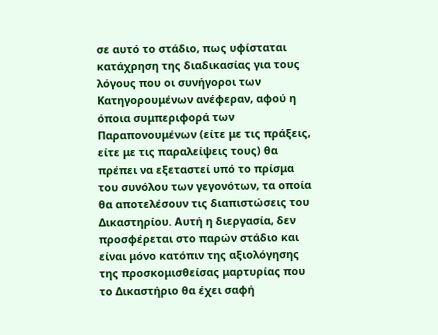σε αυτό το στάδιο, πως υφίσταται κατάχρηση της διαδικασίας για τους λόγους που οι συνήγοροι των Κατηγορουμένων ανέφεραν, αφού η όποια συμπεριφορά των Παραπονουμένων (είτε με τις πράξεις, είτε με τις παραλείψεις τους) θα πρέπει να εξεταστεί υπό το πρίσμα του συνόλου των γεγονότων, τα οποία θα αποτελέσουν τις διαπιστώσεις του Δικαστηρίου. Αυτή η διεργασία, δεν προσφέρεται στο παρών στάδιο και είναι μόνο κατόπιν της αξιολόγησης της προσκομισθείσας μαρτυρίας που το Δικαστήριο θα έχει σαφή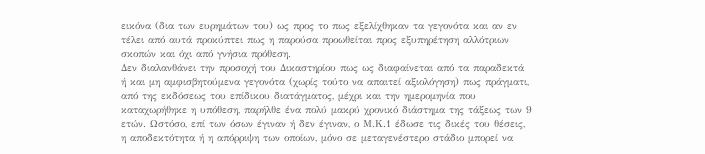εικόνα (δια των ευρημάτων του) ως προς το πως εξελίχθηκαν τα γεγονότα και αν εν τέλει από αυτά προκύπτει πως η παρούσα προωθείται προς εξυπηρέτηση αλλότριων σκοπών και όχι από γνήσια πρόθεση.
Δεν διαλανθάνει την προσοχή του Δικαστηρίου πως ως διαφαίνεται από τα παραδεκτά ή και μη αμφισβητούμενα γεγονότα (χωρίς τούτο να απαιτεί αξιολόγηση) πως πράγματι, από της εκδόσεως του επίδικου διατάγματος, μέχρι και την ημερομηνία που καταχωρήθηκε η υπόθεση, παρήλθε ένα πολύ μακρύ χρονικό διάστημα της τάξεως των 9 ετών. Ωστόσο, επί των όσων έγιναν ή δεν έγιναν, ο Μ.Κ.1 έδωσε τις δικές του θέσεις, η αποδεκτότητα ή η απόρριψη των οποίων, μόνο σε μεταγενέστερο στάδιο μπορεί να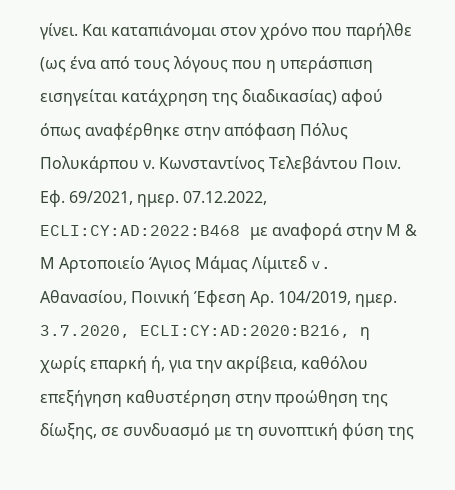γίνει. Και καταπιάνομαι στον χρόνο που παρήλθε (ως ένα από τους λόγους που η υπεράσπιση εισηγείται κατάχρηση της διαδικασίας) αφού όπως αναφέρθηκε στην απόφαση Πόλυς Πολυκάρπου ν. Κωνσταντίνος Τελεβάντου Ποιν. Εφ. 69/2021, ημερ. 07.12.2022, ECLI:CY:AD:2022:B468 με αναφορά στην Μ & Μ Αρτοποιείο Άγιος Μάμας Λίμιτεδ v. Αθανασίου, Ποινική Έφεση Αρ. 104/2019, ημερ. 3.7.2020, ECLI:CY:AD:2020:B216, η χωρίς επαρκή ή, για την ακρίβεια, καθόλου επεξήγηση καθυστέρηση στην προώθηση της δίωξης, σε συνδυασμό με τη συνοπτική φύση της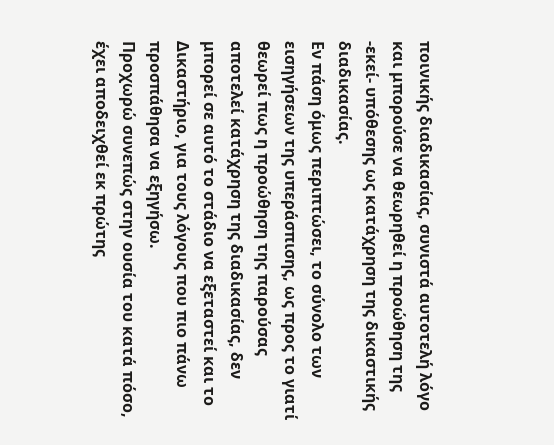ποινικής διαδικασίας, συνιστά αυτοτελή λόγο και μπορούσε να θεωρηθεί η προώθηση της -εκεί- υπόθεσης ως κατάχρηση της δικαστικής διαδικασίας.
Εν πάση όμως περιπτώσει, το σύνολο των εισηγήσεων της υπεράσπισης, ως προς το γιατί θεωρεί πως η προώθηση της παρούσας αποτελεί κατάχρηση της διαδικασίας, δεν μπορεί σε αυτό το στάδιο να εξεταστεί και το Δικαστήριο, για τους λόγους που πιο πάνω προσπάθησα να εξηγήσω.
Προχωρώ συνεπώς στην ουσία του κατά πόσο, έχει αποδειχθεί εκ πρώτης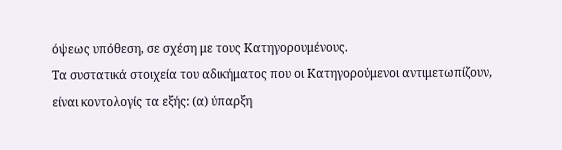όψεως υπόθεση, σε σχέση με τους Κατηγορουμένους.
Τα συστατικά στοιχεία του αδικήματος που οι Κατηγορούμενοι αντιμετωπίζουν, είναι κοντολογίς τα εξής: (α) ύπαρξη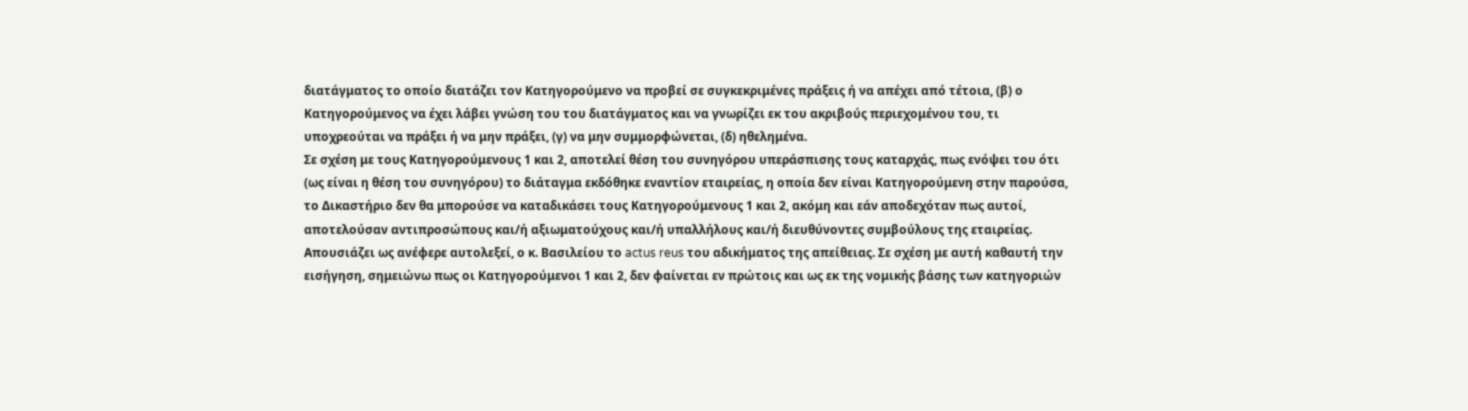διατάγματος το οποίο διατάζει τον Κατηγορούμενο να προβεί σε συγκεκριμένες πράξεις ή να απέχει από τέτοια, (β) ο Κατηγορούμενος να έχει λάβει γνώση του του διατάγματος και να γνωρίζει εκ του ακριβούς περιεχομένου του, τι υποχρεούται να πράξει ή να μην πράξει, (γ) να μην συμμορφώνεται, (δ) ηθελημένα.
Σε σχέση με τους Κατηγορούμενους 1 και 2, αποτελεί θέση του συνηγόρου υπεράσπισης τους καταρχάς, πως ενόψει του ότι (ως είναι η θέση του συνηγόρου) το διάταγμα εκδόθηκε εναντίον εταιρείας, η οποία δεν είναι Κατηγορούμενη στην παρούσα, το Δικαστήριο δεν θα μπορούσε να καταδικάσει τους Κατηγορούμενους 1 και 2, ακόμη και εάν αποδεχόταν πως αυτοί, αποτελούσαν αντιπροσώπους και/ή αξιωματούχους και/ή υπαλλήλους και/ή διευθύνοντες συμβούλους της εταιρείας. Απουσιάζει ως ανέφερε αυτολεξεί, ο κ. Βασιλείου το actus reus του αδικήματος της απείθειας. Σε σχέση με αυτή καθαυτή την εισήγηση, σημειώνω πως οι Κατηγορούμενοι 1 και 2, δεν φαίνεται εν πρώτοις και ως εκ της νομικής βάσης των κατηγοριών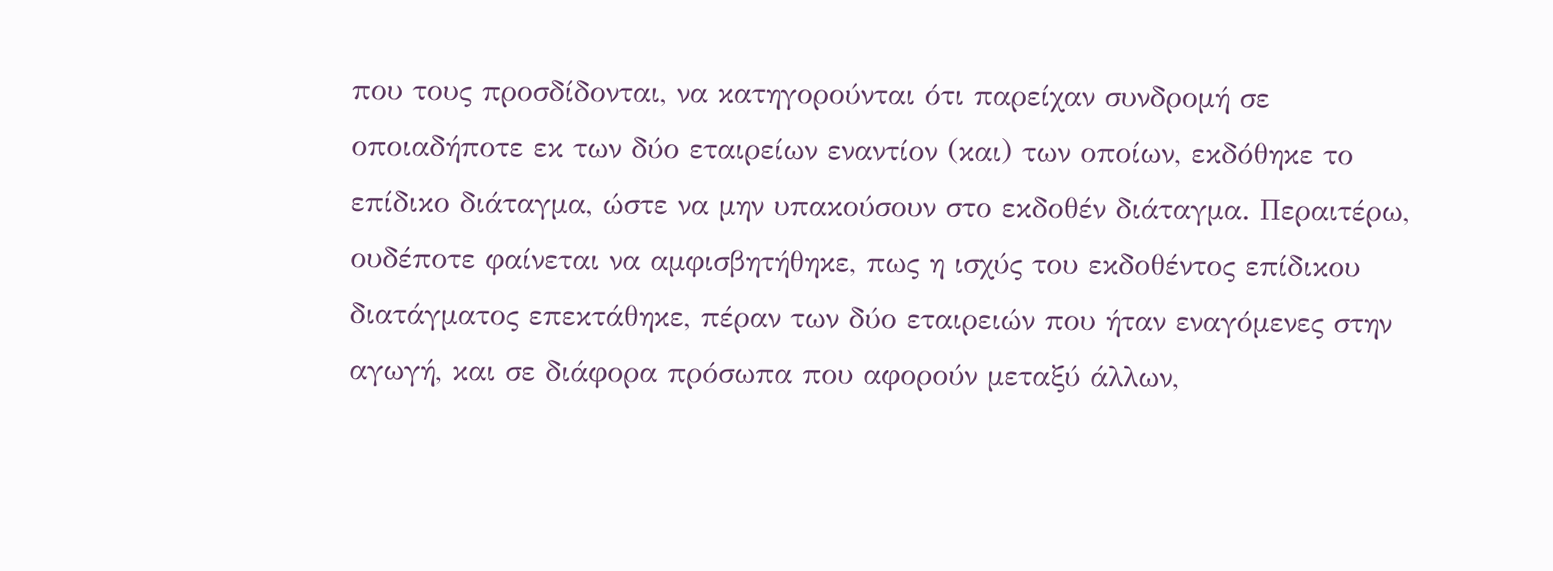που τους προσδίδονται, να κατηγορούνται ότι παρείχαν συνδρομή σε οποιαδήποτε εκ των δύο εταιρείων εναντίον (και) των οποίων, εκδόθηκε το επίδικο διάταγμα, ώστε να μην υπακούσουν στο εκδοθέν διάταγμα. Περαιτέρω, ουδέποτε φαίνεται να αμφισβητήθηκε, πως η ισχύς του εκδοθέντος επίδικου διατάγματος επεκτάθηκε, πέραν των δύο εταιρειών που ήταν εναγόμενες στην αγωγή, και σε διάφορα πρόσωπα που αφορούν μεταξύ άλλων,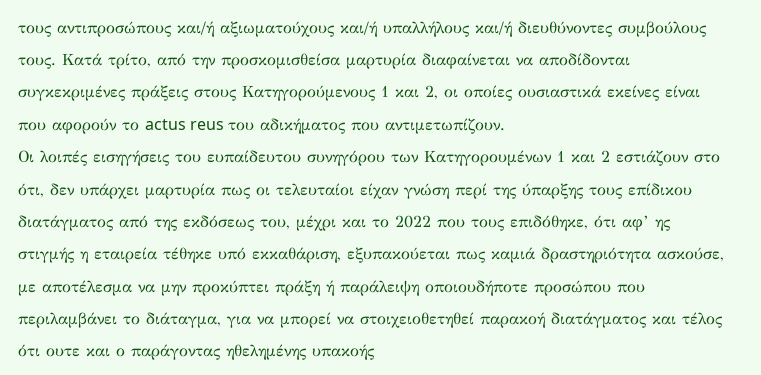τους αντιπροσώπους και/ή αξιωματούχους και/ή υπαλλήλους και/ή διευθύνοντες συμβούλους τους. Κατά τρίτο, από την προσκομισθείσα μαρτυρία διαφαίνεται να αποδίδονται συγκεκριμένες πράξεις στους Κατηγορούμενους 1 και 2, οι οποίες ουσιαστικά εκείνες είναι που αφορούν το actus reus του αδικήματος που αντιμετωπίζουν.
Οι λοιπές εισηγήσεις του ευπαίδευτου συνηγόρου των Κατηγορουμένων 1 και 2 εστιάζουν στο ότι, δεν υπάρχει μαρτυρία πως οι τελευταίοι είχαν γνώση περί της ύπαρξης τους επίδικου διατάγματος από της εκδόσεως του, μέχρι και το 2022 που τους επιδόθηκε, ότι αφ’ ης στιγμής η εταιρεία τέθηκε υπό εκκαθάριση, εξυπακούεται πως καμιά δραστηριότητα ασκούσε, με αποτέλεσμα να μην προκύπτει πράξη ή παράλειψη οποιουδήποτε προσώπου που περιλαμβάνει το διάταγμα, για να μπορεί να στοιχειοθετηθεί παρακοή διατάγματος και τέλος ότι ουτε και ο παράγοντας ηθελημένης υπακοής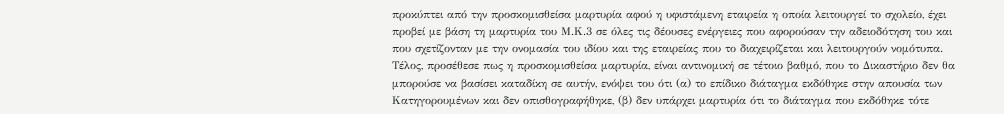προκύπτει από την προσκομισθείσα μαρτυρία αφού η υφιστάμενη εταιρεία η οποία λειτουργεί το σχολείο, έχει προβεί με βάση τη μαρτυρία του Μ.Κ.3 σε όλες τις δέουσες ενέργειες που αφορούσαν την αδειοδότηση του και που σχετίζονταν με την ονομασία του ιδίου και της εταιρείας που το διαχειρίζεται και λειτουργούν νομότυπα.
Τέλος, προσέθεσε πως η προσκομισθείσα μαρτυρία, είναι αντινομική σε τέτοιο βαθμό, που το Δικαστήριο δεν θα μπορούσε να βασίσει καταδίκη σε αυτήν, ενόψει του ότι (α) το επίδικο διάταγμα εκδόθηκε στην απουσία των Κατηγορουμένων και δεν οπισθογραφήθηκε, (β) δεν υπάρχει μαρτυρία ότι το διάταγμα που εκδόθηκε τότε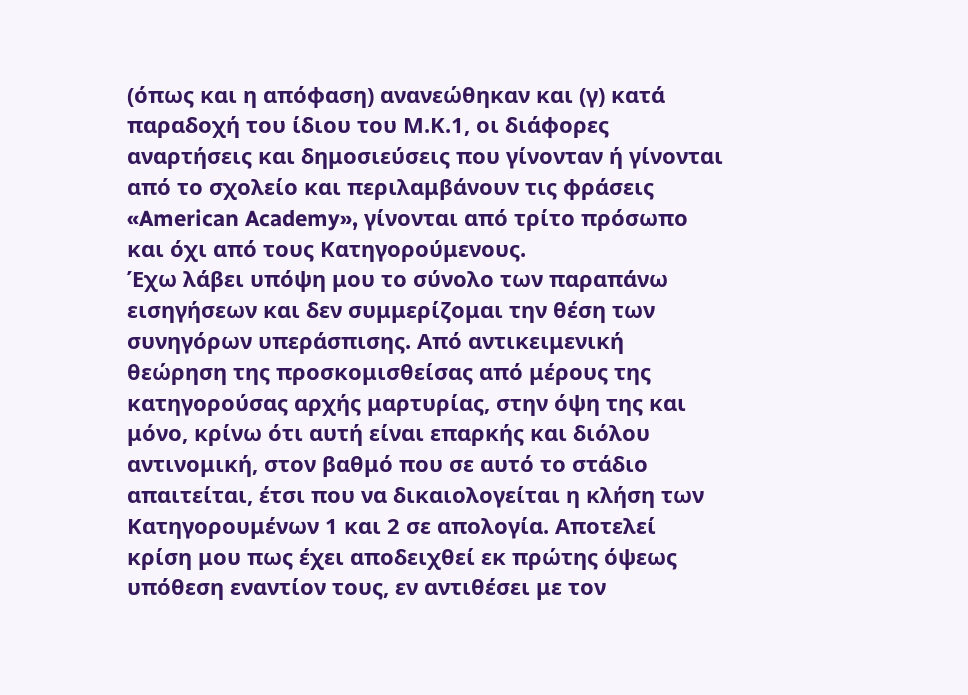(όπως και η απόφαση) ανανεώθηκαν και (γ) κατά παραδοχή του ίδιου του Μ.Κ.1, οι διάφορες αναρτήσεις και δημοσιεύσεις που γίνονταν ή γίνονται από το σχολείο και περιλαμβάνουν τις φράσεις «American Academy», γίνονται από τρίτο πρόσωπο και όχι από τους Κατηγορούμενους.
Έχω λάβει υπόψη μου το σύνολο των παραπάνω εισηγήσεων και δεν συμμερίζομαι την θέση των συνηγόρων υπεράσπισης. Από αντικειμενική θεώρηση της προσκομισθείσας από μέρους της κατηγορούσας αρχής μαρτυρίας, στην όψη της και μόνο, κρίνω ότι αυτή είναι επαρκής και διόλου αντινομική, στον βαθμό που σε αυτό το στάδιο απαιτείται, έτσι που να δικαιολογείται η κλήση των Κατηγορουμένων 1 και 2 σε απολογία. Αποτελεί κρίση μου πως έχει αποδειχθεί εκ πρώτης όψεως υπόθεση εναντίον τους, εν αντιθέσει με τον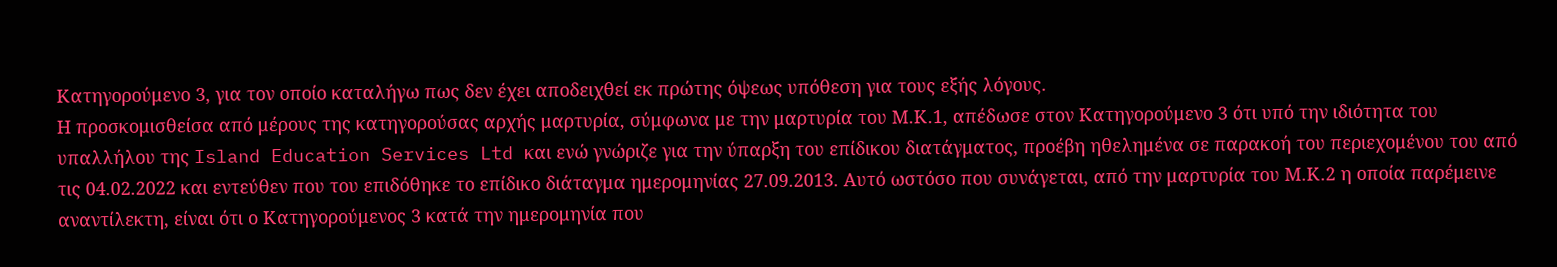Κατηγορούμενο 3, για τον οποίο καταλήγω πως δεν έχει αποδειχθεί εκ πρώτης όψεως υπόθεση για τους εξής λόγους.
Η προσκομισθείσα από μέρους της κατηγορούσας αρχής μαρτυρία, σύμφωνα με την μαρτυρία του Μ.Κ.1, απέδωσε στον Κατηγορούμενο 3 ότι υπό την ιδιότητα του υπαλλήλου της Island Education Services Ltd και ενώ γνώριζε για την ύπαρξη του επίδικου διατάγματος, προέβη ηθελημένα σε παρακοή του περιεχομένου του από τις 04.02.2022 και εντεύθεν που του επιδόθηκε το επίδικο διάταγμα ημερομηνίας 27.09.2013. Αυτό ωστόσο που συνάγεται, από την μαρτυρία του Μ.Κ.2 η οποία παρέμεινε αναντίλεκτη, είναι ότι ο Κατηγορούμενος 3 κατά την ημερομηνία που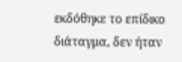εκδόθηκε το επίδικο διάταγμα, δεν ήταν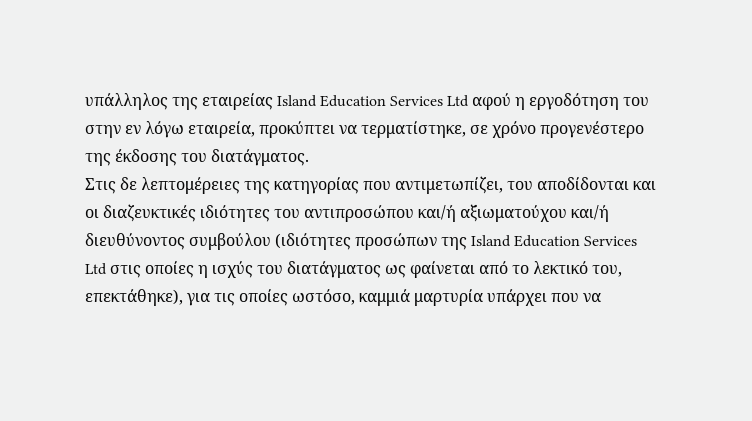υπάλληλος της εταιρείας Island Education Services Ltd αφού η εργοδότηση του στην εν λόγω εταιρεία, προκύπτει να τερματίστηκε, σε χρόνο προγενέστερο της έκδοσης του διατάγματος.
Στις δε λεπτομέρειες της κατηγορίας που αντιμετωπίζει, του αποδίδονται και οι διαζευκτικές ιδιότητες του αντιπροσώπου και/ή αξιωματούχου και/ή διευθύνοντος συμβούλου (ιδιότητες προσώπων της Island Education Services Ltd στις οποίες η ισχύς του διατάγματος ως φαίνεται από το λεκτικό του, επεκτάθηκε), για τις οποίες ωστόσο, καμμιά μαρτυρία υπάρχει που να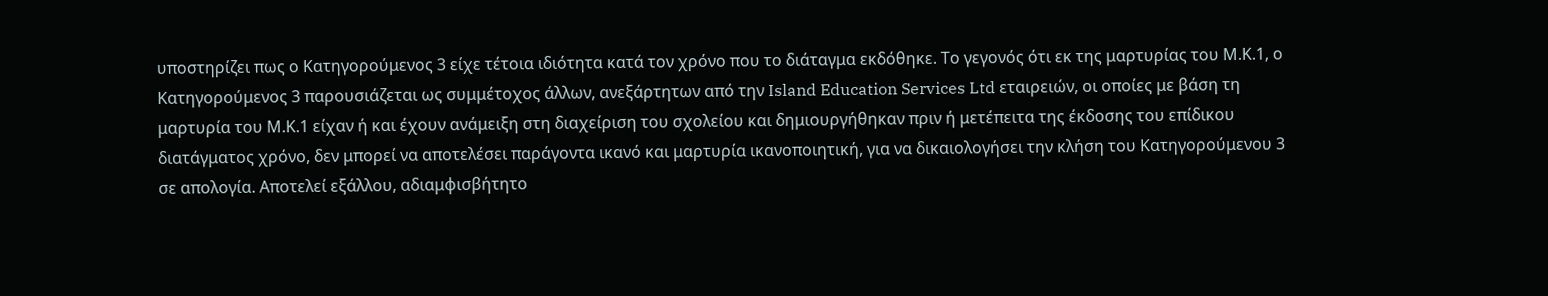υποστηρίζει πως ο Κατηγορούμενος 3 είχε τέτοια ιδιότητα κατά τον χρόνο που το διάταγμα εκδόθηκε. Το γεγονός ότι εκ της μαρτυρίας του Μ.Κ.1, ο Κατηγορούμενος 3 παρουσιάζεται ως συμμέτοχος άλλων, ανεξάρτητων από την Island Education Services Ltd εταιρειών, οι οποίες με βάση τη μαρτυρία του Μ.Κ.1 είχαν ή και έχουν ανάμειξη στη διαχείριση του σχολείου και δημιουργήθηκαν πριν ή μετέπειτα της έκδοσης του επίδικου διατάγματος χρόνο, δεν μπορεί να αποτελέσει παράγοντα ικανό και μαρτυρία ικανοποιητική, για να δικαιολογήσει την κλήση του Κατηγορούμενου 3 σε απολογία. Αποτελεί εξάλλου, αδιαμφισβήτητο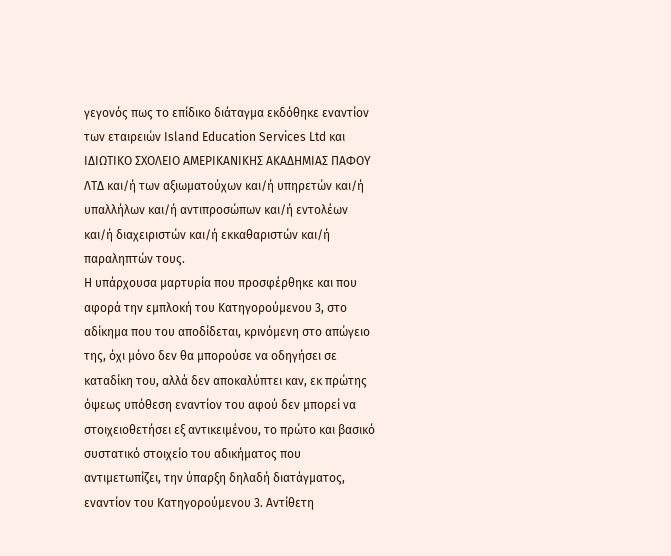γεγονός πως το επίδικο διάταγμα εκδόθηκε εναντίον των εταιρειών Island Education Services Ltd και ΙΔΙΩΤΙΚΟ ΣΧΟΛΕΙΟ ΑΜΕΡΙΚΑΝΙΚΗΣ ΑΚΑΔΗΜΙΑΣ ΠΑΦΟΥ ΛΤΔ και/ή των αξιωματούχων και/ή υπηρετών και/ή υπαλλήλων και/ή αντιπροσώπων και/ή εντολέων και/ή διαχειριστών και/ή εκκαθαριστών και/ή παραληπτών τους.
Η υπάρχουσα μαρτυρία που προσφέρθηκε και που αφορά την εμπλοκή του Κατηγορούμενου 3, στο αδίκημα που του αποδίδεται, κρινόμενη στο απώγειο της, όχι μόνο δεν θα μπορούσε να οδηγήσει σε καταδίκη του, αλλά δεν αποκαλύπτει καν, εκ πρώτης όψεως υπόθεση εναντίον του αφού δεν μπορεί να στοιχειοθετήσει εξ αντικειμένου, το πρώτο και βασικό συστατικό στοιχείο του αδικήματος που αντιμετωπίζει, την ύπαρξη δηλαδή διατάγματος, εναντίον του Κατηγορούμενου 3. Αντίθετη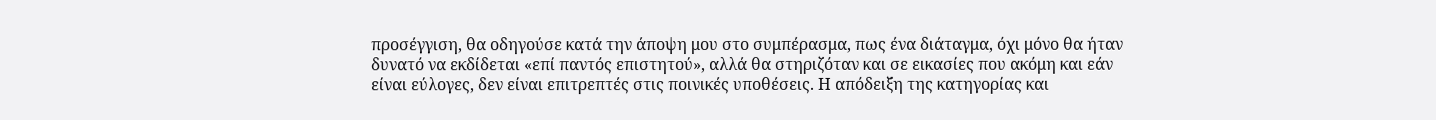προσέγγιση, θα οδηγούσε κατά την άποψη μου στο συμπέρασμα, πως ένα διάταγμα, όχι μόνο θα ήταν δυνατό να εκδίδεται «επί παντός επιστητού», αλλά θα στηριζόταν και σε εικασίες που ακόμη και εάν είναι εύλογες, δεν είναι επιτρεπτές στις ποινικές υποθέσεις. Η απόδειξη της κατηγορίας και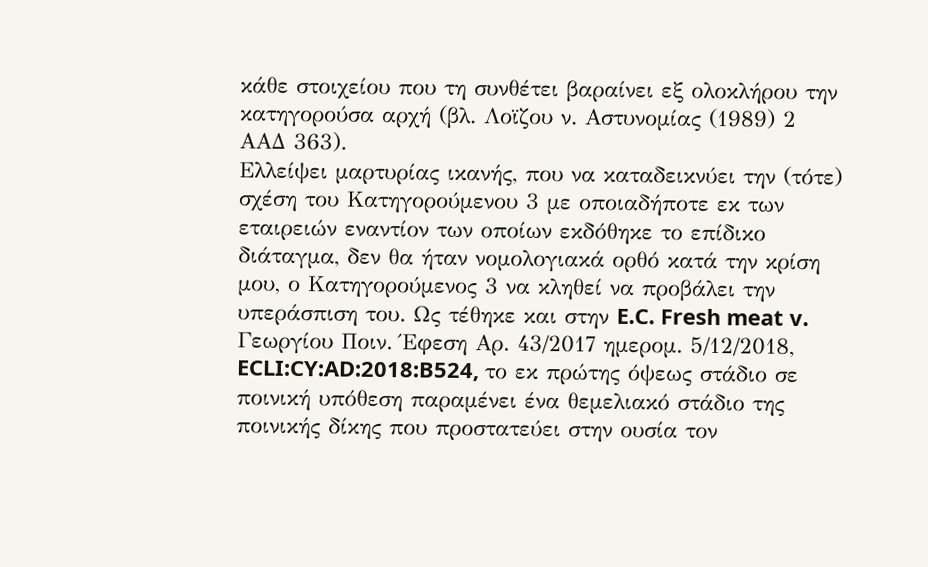κάθε στοιχείου που τη συνθέτει βαραίνει εξ ολοκλήρου την κατηγορούσα αρχή (βλ. Λοϊζου ν. Αστυνομίας (1989) 2 ΑΑΔ 363).
Ελλείψει μαρτυρίας ικανής, που να καταδεικνύει την (τότε) σχέση του Κατηγορούμενου 3 με οποιαδήποτε εκ των εταιρειών εναντίον των οποίων εκδόθηκε το επίδικο διάταγμα, δεν θα ήταν νομολογιακά ορθό κατά την κρίση μου, ο Κατηγορούμενος 3 να κληθεί να προβάλει την υπεράσπιση του. Ως τέθηκε και στην E.C. Fresh meat v. Γεωργίου Ποιν. Έφεση Αρ. 43/2017 ημερομ. 5/12/2018, ECLI:CY:AD:2018:B524, το εκ πρώτης όψεως στάδιο σε ποινική υπόθεση παραμένει ένα θεμελιακό στάδιο της ποινικής δίκης που προστατεύει στην ουσία τον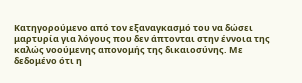Κατηγορούμενο από τον εξαναγκασμό του να δώσει μαρτυρία για λόγους που δεν άπτονται στην έννοια της καλώς νοούμενης απονομής της δικαιοσύνης. Με δεδομένο ότι η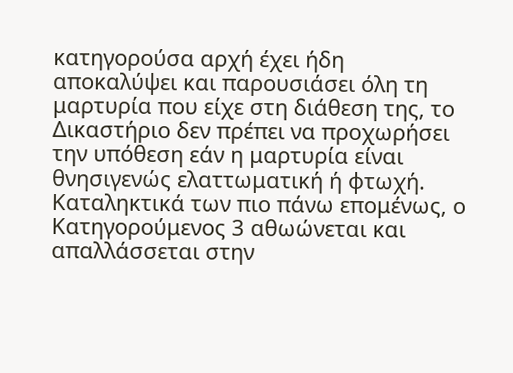κατηγορούσα αρχή έχει ήδη αποκαλύψει και παρουσιάσει όλη τη μαρτυρία που είχε στη διάθεση της, το Δικαστήριο δεν πρέπει να προχωρήσει την υπόθεση εάν η μαρτυρία είναι θνησιγενώς ελαττωματική ή φτωχή.
Καταληκτικά των πιο πάνω επομένως, ο Κατηγορούμενος 3 αθωώνεται και απαλλάσσεται στην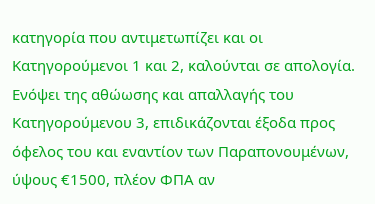κατηγορία που αντιμετωπίζει και οι Κατηγορούμενοι 1 και 2, καλούνται σε απολογία.
Ενόψει της αθώωσης και απαλλαγής του Κατηγορούμενου 3, επιδικάζονται έξοδα προς όφελος του και εναντίον των Παραπονουμένων, ύψους €1500, πλέον ΦΠΑ αν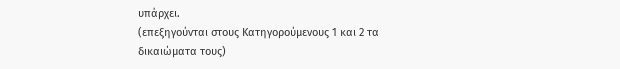υπάρχει.
(επεξηγούνται στους Κατηγορούμενους 1 και 2 τα δικαιώματα τους)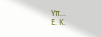Υπ...
Ε. Κ.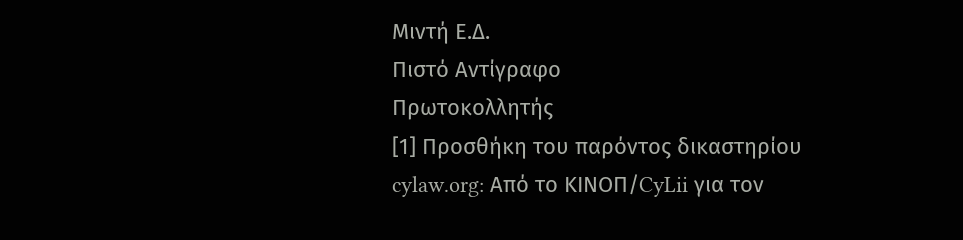Μιντή Ε.Δ.
Πιστό Αντίγραφο
Πρωτοκολλητής
[1] Προσθήκη του παρόντος δικαστηρίου
cylaw.org: Από το ΚΙΝOΠ/CyLii για τον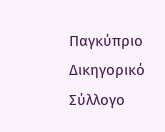Παγκύπριο Δικηγορικό Σύλλογο